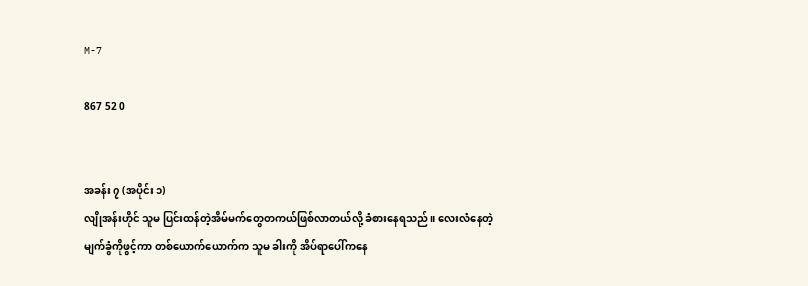M-7

867 52 0


အခန်း ၇ (အပိုင်း ၁)
လျိုအန်းဟိုင် သူမ ပြင်းထန်တဲ့အိမ်မက်တွေတကယ်ဖြစ်လာတယ်လို့ ခံစားနေရသည်။ လေးလံနေတဲ့မျက်ခွံကိုဖွင့်ကာ တစ်ယောက်ယောက်က သူမ ခါးကို အိပ်ရာပေါ်ကနေ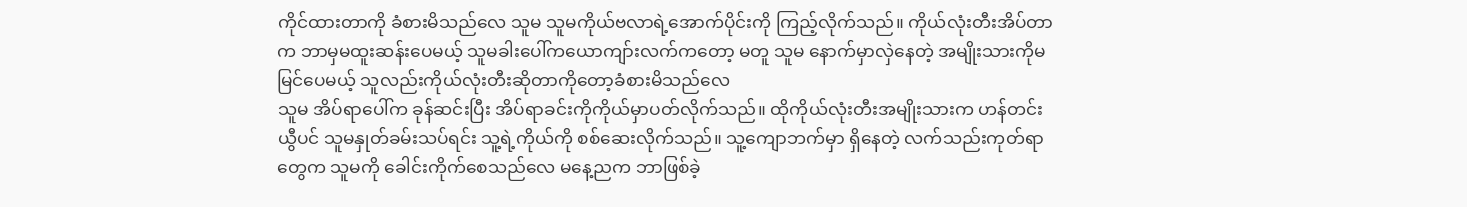ကိုင်ထားတာကို ခံစားမိသည်လေ သူမ သူမကိုယ်ဗလာရဲ့အောက်ပိုင်းကို ကြည့်လိုက်သည်။ ကိုယ်လုံးတီးအိပ်တာက ဘာမှမထူးဆန်းပေမယ့် သူမခါးပေါ်ကယောကျာ်းလက်ကတော့ မတူ သူမ နောက်မှာလှဲနေတဲ့ အမျိုးသားကိုမမြင်ပေမယ့် သူလည်းကိုယ်လုံးတီးဆိုတာကိုတော့ခံစားမိသည်လေ
သူမ အိပ်ရာပေါ်က ခုန်ဆင်းပြီး အိပ်ရာခင်းကိုကိုယ်မှာပတ်လိုက်သည်။ ထိုကိုယ်လုံးတီးအမျိုးသားက ဟန်တင်းယွီပင် သူမနှုတ်ခမ်းသပ်ရင်း သူ့ရဲ့ကိုယ်ကို စစ်ဆေးလိုက်သည်။ သူ့ကျောဘက်မှာ ရှိနေတဲ့ လက်သည်းကုတ်ရာတွေက သူမကို ခေါင်းကိုက်စေသည်လေ မနေ့ညက ဘာဖြစ်ခဲ့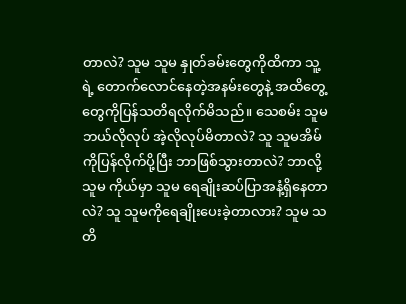တာလဲ? သူမ သူမ နှုတ်ခမ်းတွေကိုထိကာ သူ့ရဲ့ တောက်လောင်နေတဲ့အနမ်းတွေနဲ့ အထိတွေ့တွေကိုပြန်သတိရလိုက်မိသည်။ သေစမ်း သူမ ဘယ်လိုလုပ် အဲ့လိုလုပ်မိတာလဲ? သူ သူမအိမ်ကိုပြန်လိုက်ပို့ပြီး ဘာဖြစ်သွားတာလဲ? ဘာလို့ သူမ ကိုယ်မှာ သူမ ရေချိုးဆပ်ပြာအနံ့ရှိနေတာလဲ? သူ သူမကိုရေချိုးပေးခဲ့တာလား? သူမ သတိ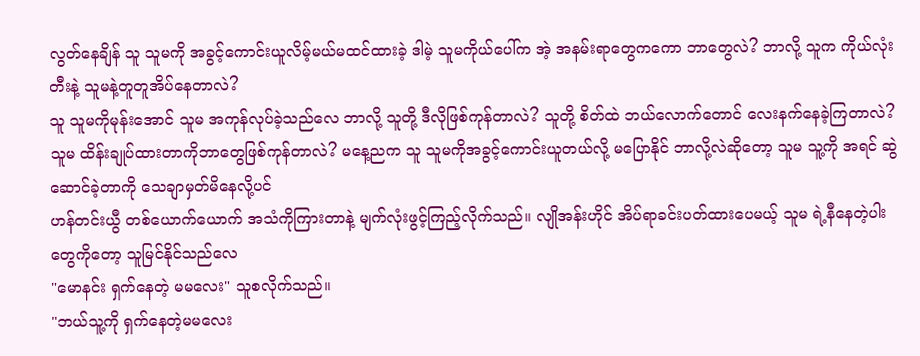လွတ်နေချိန် သူ သူမကို အခွင့်ကောင်းယူလိမ့်မယ်မထင်ထားခဲ့ ဒါမဲ့ သူမကိုယ်ပေါ်က အဲ့ အနမ်းရာတွေကကော ဘာတွေလဲ? ဘာလို့ သူက ကိုယ်လုံးတီးနဲ့ သူမနဲ့တူတူအိပ်နေတာလဲ?
သူ သူမကိုမုန်းအောင် သူမ အကုန်လုပ်ခဲ့သည်လေ ဘာလို့ သူတို့ ဒီလိုဖြစ်ကုန်တာလဲ? သူတို့ စိတ်ထဲ ဘယ်လောက်တောင် လေးနက်နေခဲ့ကြတာလဲ? သူမ ထိန်းချုပ်ထားတာကိုဘာတွေဖြစ်ကုန်တာလဲ? မနေ့ညက သူ သူမကိုအခွင့်ကောင်းယူတယ်လို့ မပြောနိုင် ဘာလို့လဲဆိုတော့ သူမ သူ့ကို အရင် ဆွဲဆောင်ခဲ့တာကို သေချာမှတ်မိနေလို့ပင်
ဟန်တင်းယွီ တစ်ယောက်ယောက် အသံကိုကြားတာနဲ့ မျက်လုံးဖွင့်ကြည့်လိုက်သည်။ လျိုအန်းဟိုင် အိပ်ရာခင်းပတ်ထားပေမယ့် သူမ ရဲ့နီနေတဲ့ပါးတွေကိုတော့ သူမြင်နိုင်သည်‌လေ
"မောနင်း ရှက်နေတဲ့ မမလေး" သူစလိုက်သည်။
"ဘယ်သူ့ကို ရှက်နေတဲ့မမလေး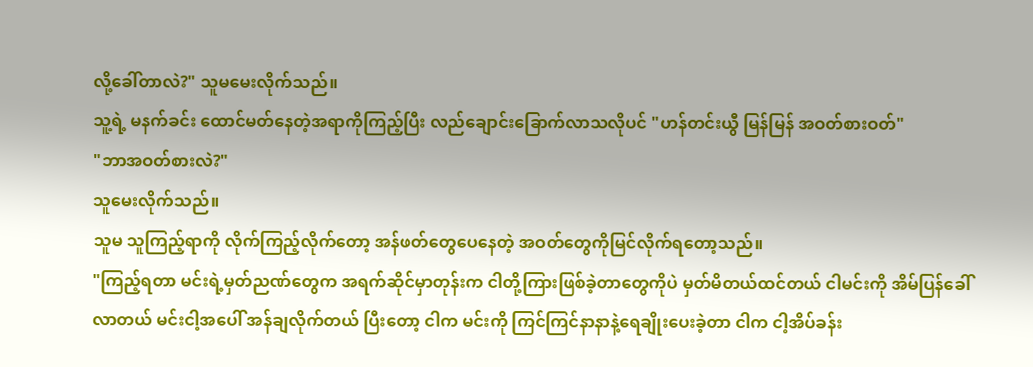လို့ခေါ်တာလဲ?" သူမမေးလိုက်သည်။
သူ့ရဲ့ မနက်ခင်း ထောင်မတ်နေတဲ့အရာကိုကြည့်ပြီး လည်ချောင်းခြောက်လာသလိုပင် "ဟန်တင်းယွီ မြန်မြန် အဝတ်စားဝတ်"
"ဘာအဝတ်စားလဲ?"
သူမေးလိုက်သည်။
သူမ သူကြည့်ရာကို လိုက်ကြည့်လိုက်တော့ အန်ဖတ်တွေပေနေတဲ့ အဝတ်တွေကိုမြင်လိုက်ရတော့သည်။
"ကြည့်ရတာ မင်းရဲ့မှတ်ညဏ်တွေက အရက်ဆိုင်မှာတုန်းက ငါတို့ကြားဖြစ်ခဲ့တာတွေကိုပဲ မှတ်မိတယ်ထင်တယ် ငါမင်းကို အိမ်ပြန်ခေါ်လာတယ် မင်းငါ့အပေါ် အန်ချလိုက်တယ် ပြီးတော့ ငါက မင်းကို ကြင်ကြင်နာနာနဲ့ရေချိုးပေးခဲ့တာ ငါက ငါ့အိပ်ခန်း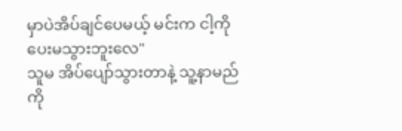မှာပဲအိပ်ချင်ပေမယ့် မင်းက ငါ့ကို ပေးမသွားဘူးလေ"
သူမ အိပ်ပျော်သွားတာနဲ့ သူ့နာမည်ကို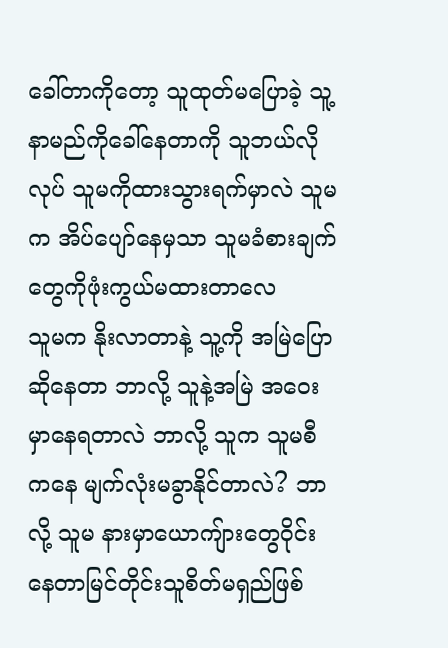ခေါ်တာကိုတော့ သူထုတ်မပြောခဲ့ သူ့နာမည်ကိုခေါ်နေတာကို သူဘယ်လိုလုပ် သူမကိုထားသွားရက်မှာလဲ သူမက အိပ်ပျော်နေမှသာ သူမခံစားချက်တွေကိုဖုံးကွယ်မထားတာလေ
သူမက နိုးလာတာနဲ့ သူ့ကို အမြဲပြောဆိုနေတာ ဘာလို့ သူနဲ့အမြဲ အဝေးမှာနေရတာလဲ ဘာလို့ သူက သူမစီကနေ မျက်လုံးမခွာနိုင်တာလဲ? ဘာလို့ သူမ နားမှာယောကျ်ားတွေဝိုင်းနေတာမြင်တိုင်းသူစိတ်မရှည်ဖြစ်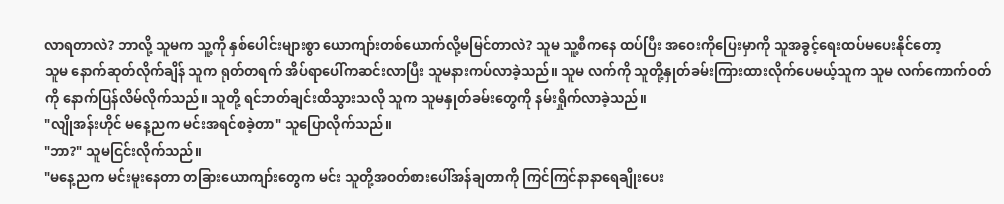လာရတာလဲ? ဘာလို့ သူမက သူ့ကို နှစ်ပေါင်းများစွာ ယောကျာ်းတစ်ယောက်လို့မမြင်တာလဲ? သူမ သူ့စီကနေ ထပ်ပြီး အဝေးကိုပြေးမှာကို သူအခွင့်ရေးထပ်မပေးနိုင်တော့
သူမ နောက်ဆုတ်လိုက်ချိန် သူက ရုတ်တရက် အိပ်ရာပေါ်ကဆင်းလာပြီး သူမနားကပ်လာခဲ့သည်။ သူမ လက်ကို သူတို့နှုတ်ခမ်းကြားထားလိုက်ပေမယ့်သူက သူမ လက်ကောက်ဝတ်ကို နောက်ပြန်လိမ်လိုက်သည်။ သူတို့ ရင်ဘတ်ချင်းထိသွားသလို သူက သူမနှုတ်ခမ်းတွေကို နမ်းရှိုက်လာခဲ့သည်။
"လျိုအန်းဟိုင် မနေ့ညက မင်းအရင်စခဲ့တာ" သူပြောလိုက်သည်။
"ဘာ?" သူမငြင်းလိုက်သည်။
"မနေ့ညက မင်းမူးနေတာ တခြားယောကျာ်းတွေက မင်း သူတို့အဝတ်စားပေါ်အန်ချတာကို ကြင်ကြင်နာနာရေချိုးပေး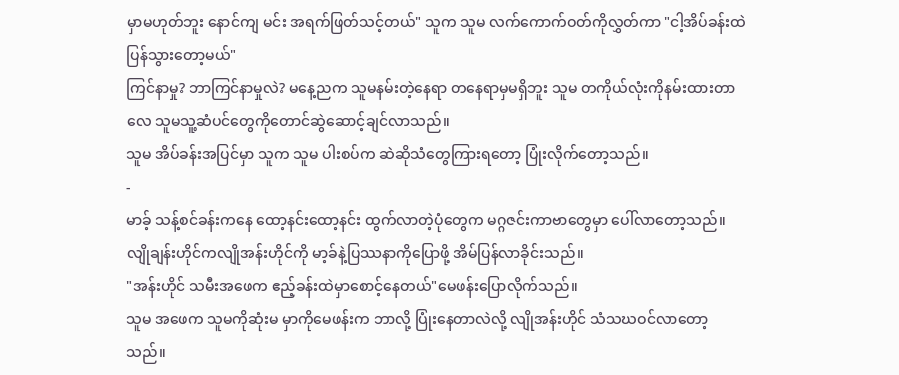မှာမဟုတ်ဘူး နောင်ကျ မင်း အရက်ဖြတ်သင့်တယ်" သူက သူမ လက်ကောက်ဝတ်ကိုလွှတ်ကာ "ငါ့အိပ်ခန်းထဲ ပြန်သွားတော့မယ်"
ကြင်နာမှု? ဘာကြင်နာမှုလဲ? မနေ့ညက သူမနမ်းတဲ့နေရာ တနေရာမှမရှိဘူး သူမ တကိုယ်လုံးကိုနမ်းထားတာလေ သူမသူ့ဆံပင်တွေကိုတောင်ဆွဲဆောင့်ချင်လာသည်။
သူမ အိပ်ခန်းအပြင်မှာ သူက သူမ ပါးစပ်က ဆဲဆိုသံတွေကြားရတော့ ပြုံးလိုက်တော့သည်။
-
မာခ့် သန့်စင်ခန်းကနေ ထော့နင်းထော့နင်း ထွက်လာတဲ့ပုံတွေက မဂ္ဂဇင်းကာဗာတွေမှာ ပေါ်လာတော့သည်။
လျိုချန်းဟိုင်ကလျိုအန်းဟိုင်ကို မာ့ခ်နဲ့ပြဿနာကိုပြောဖို့ အိမ်ပြန်လာခိုင်းသည်။
"အန်းဟိုင် သမီးအဖေက ဧည့်ခန်းထဲမှာစောင့်နေတယ်"မေဖန်းပြောလိုက်သည်။
သူမ အဖေက သူမကိုဆုံးမ မှာကိုမေဖန်းက ဘာလို့ ပြုံးနေတာလဲလို့ လျိုအန်းဟိုင် သံသဃဝင်လာတော့သည်။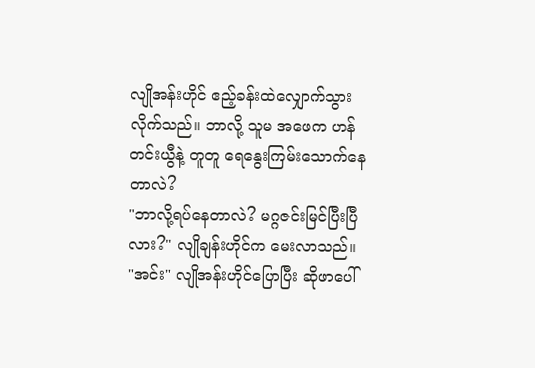လျိုအန်းဟိုင် ဧည့်ခန်းထဲလျှောက်သွားလိုက်သည်။ ဘာလို့ သူမ အဖေက ဟန်တင်းယွီနဲ့ တူတူ ရေနွေးကြမ်းသောက်နေတာလဲ?
"ဘာလို့ရပ်နေတာလဲ? မဂ္ဂဇင်းမြင်ပြီးပြီလား?" လျိုချန်းဟိုင်က မေးလာသည်။
"အင်း" လျိုအန်းဟိုင်ပြောပြီး ဆိုဖာပေါ်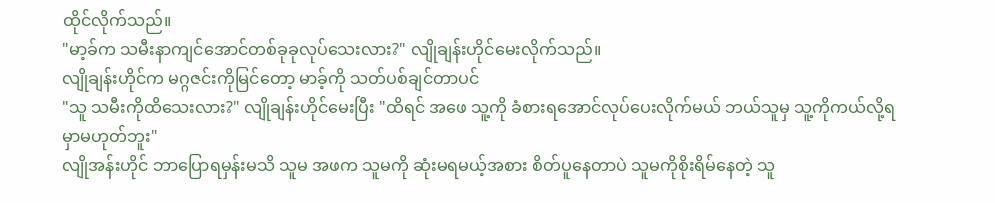ထိုင်လိုက်သည်။
"မာ့ခ်က သမီးနာကျင်အောင်တစ်ခုခုလုပ်သေးလား?" လျိုချန်းဟိုင်မေးလိုက်သည်။
လျိုချန်းဟိုင်က မဂ္ဂဇင်းကိုမြင်တော့ မာခ့်ကို သတ်ပစ်ချင်တာပင်
"သူ သမီးကိုထိသေးလား?" လျိုချန်းဟိုင်မေးပြီး "ထိရင် အဖေ သူ့ကို ခံစားရအောင်လုပ်ပေးလိုက်မယ် ဘယ်သူမှ သူ့ကိုကယ်လို့ရမှာမဟုတ်ဘူး"
လျိုအန်းဟိုင် ဘာပြောရမှန်းမသိ သူမ အဖက သူမကို ဆုံးမရမယ့်အစား စိတ်ပူနေတာပဲ သူမကိုစိုးရိမ်နေတဲ့ သူ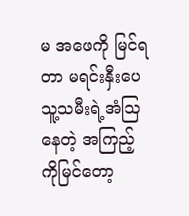မ အဖေကို မြင်ရတာ မရင်းနှီးပေ
သူ့သမီးရဲ့အံဩနေတဲ့ အကြည့်ကိုမြင်တော့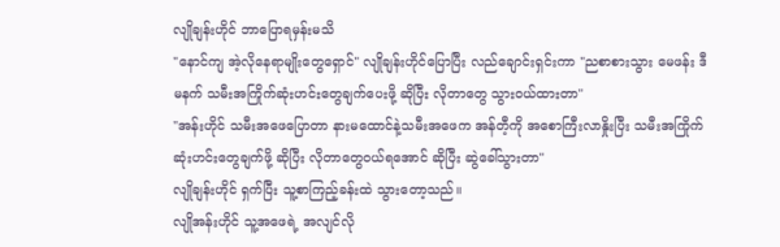လျိုချန်းဟိုင် ဘာပြောရမှန်းမသိ
"နောင်ကျ အဲ့လိုနေရာမျိုးတွေရှောင်" လျိုချန်းဟိုင်ပြောပြီး လည်ချောင်းရှင်းကာ "ညစာစားသွား မေဖန်း ဒီမနက် သမီးအကြိုက်ဆုံးဟင်းတွေချက်ပေးဖို့ ဆိုပြီး လိုတာတွေ သွားဝယ်ထားတာ"
"အန်းဟိုင် သမီးအဖေပြောတာ နားမထောင်နဲ့သမီးအဖေက အန်တီ့ကို အစောကြီးလာနှိုးပြီး သမီးအကြိုက်ဆုံးဟင်းတွေချက်ဖို့ ဆိုပြီး လိုတာတွေဝယ်ရအောင် ဆိုပြီး ဆွဲခေါ်သွားတာ"
လျိုချန်းဟိုင် ရှက်ပြီး သူ့စာကြည့်ခန်းထဲ သွားတော့သည်။
လျိုအန်းဟိုင် သူ့အဖေရဲ့ အလျင်လို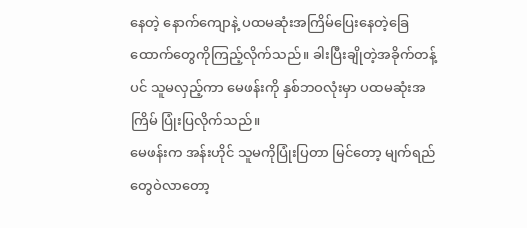နေတဲ့ နောက်ကျောနဲ့ ပထမဆုံးအကြိမ်ပြေးနေတဲ့ခြေထောက်တွေကိုကြည့်လိုက်သည်။ ခါးပြီးချိုတဲ့အခိုက်တန့်ပင် သူမလှည့်ကာ မေဖန်းကို နှစ်ဘဝလုံးမှာ ပထမဆုံးအကြိမ် ပြုံးပြလိုက်သည်။
မေဖန်းက အန်းဟိုင် သူမကိုပြုံးပြတာ မြင်တော့ မျက်ရည်တွေဝဲလာတော့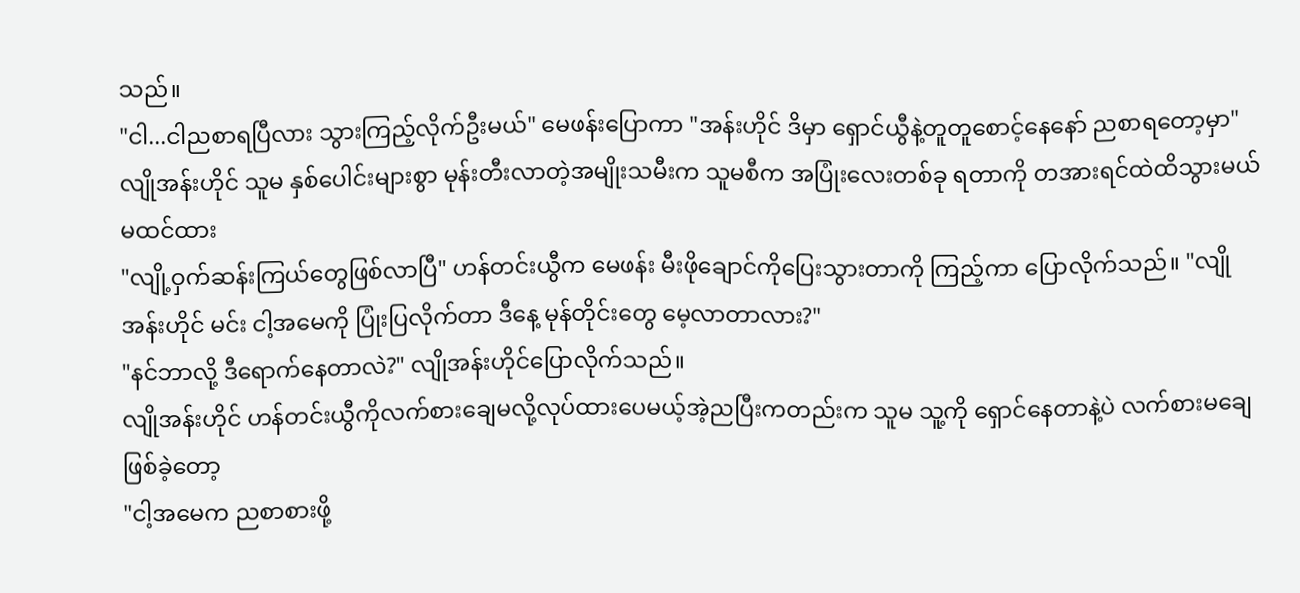သည်။
"ငါ...ငါညစာရပြီလား သွားကြည့်လိုက်ဦးမယ်" မေဖန်းပြောကာ "အန်းဟိုင် ဒိမှာ ရှောင်ယွီနဲ့တူတူစောင့်နေနော် ညစာရတော့မှာ"
လျိုအန်းဟိုင် သူမ နှစ်ပေါင်းများစွာ မုန်းတီးလာတဲ့အမျိုးသမီးက သူမစီက အပြုံးလေးတစ်ခု ရတာကို တအားရင်ထဲထိသွားမယ်မထင်ထား
"လျို့ဝှက်ဆန်းကြယ်တွေဖြစ်လာပြီ" ဟန်တင်းယွီက မေဖန်း မီးဖိုချောင်ကိုပြေးသွားတာကို ကြည့်ကာ ပြောလိုက်သည်။ "လျိုအန်းဟိုင် မင်း ငါ့အမေကို ပြုံးပြလိုက်တာ ဒီနေ့ မုန်တိုင်းတွေ မေ့လာတာလား?"
"နင်ဘာလို့ ဒီရောက်နေတာလဲ?" လျိုအန်းဟိုင်ပြောလိုက်သည်။
လျိုအန်းဟိုင် ဟန်တင်းယွီကိုလက်စားချေမလို့လုပ်ထားပေမယ့်အဲ့ညပြီးကတည်းက သူမ သူ့ကို ရှောင်နေတာနဲ့ပဲ လက်စားမချေဖြစ်ခဲ့တော့
"ငါ့အမေက ညစာစားဖို့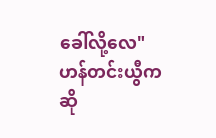ခေါ်လို့လေ" ဟန်တင်းယွီက ဆို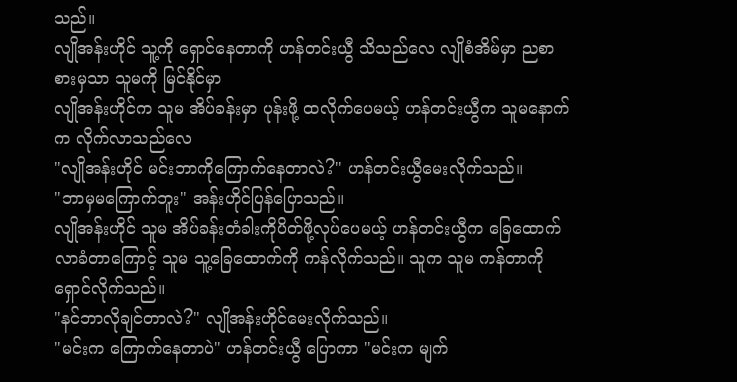သည်။
လျိုအန်းဟိုင် သူ့ကို ရှောင်နေတာကို ဟန်တင်းယွီ သိသည်လေ လျိုစံအိမ်မှာ ညစာစားမှသာ သူမကို မြင်နိုင်မှာ
လျိုအန်းဟိုင်က သူမ အိပ်ခန်းမှာ ပုန်းဖို့ ထလိုက်ပေမယ့် ဟန်တင်းယွီက သူမနောက်က လိုက်လာသည်လေ
"လျိုအန်းဟိုင် မင်းဘာကိုကြောက်နေတာလဲ?" ဟန်တင်းယွီမေးလိုက်သည်။
"ဘာမှမကြောက်ဘူး" အန်းဟိုင်ပြန်ပြောသည်။
လျိုအန်းဟိုင် သူမ အိပ်ခန်းတံခါးကိုပိတ်ဖို့လုပ်ပေမယ့် ဟန်တင်းယွီက ခြေထောက်လာခံတာကြောင့် သူမ သူ့ခြေထောက်ကို ကန်လိုက်သည်။ သူက သူမ ကန်တာကိုရှောင်လိုက်သည်။
"နင်ဘာလိုချင်တာလဲ?" လျိုအန်းဟိုင်မေးလိုက်သည်။
"မင်းက ကြောက်နေတာပဲ" ဟန်တင်းယွီ ပြောကာ "မင်းက မျက်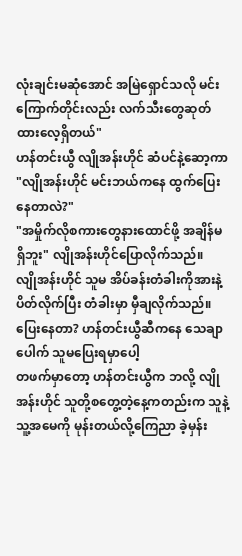လုံးချင်းမဆုံအောင် အမြဲရှောင်သလို မင်းကြောက်တိုင်းလည်း လက်သီးတွေဆုတ်ထားလေ့ရှိတယ်"
ဟန်တင်းယွီ လျိုအန်းဟိုင် ဆံပင်နဲ့ဆော့ကာ "လျိုအန်းဟိုင် မင်းဘယ်ကနေ ထွက်ပြေးနေတာလဲ?"
"အမှိုက်လိုစကားတွေနားထောင်ဖို့ အချိန်မရှိဘူး" လျိုအန်းဟိုင်ပြောလိုက်သည်။
လျိုအန်းဟိုင် သူမ အိပ်ခန်းတံခါးကိုအားနဲ့ပိတ်လိုက်ပြီး တံခါးမှာ မှီချလိုက်သည်။ ပြေးနေတာ? ဟန်တင်းယွီဆီကနေ သေချာပေါက် သူမပြေးရမှာပေါ့
တဖက်မှာတော့ ဟန်တင်းယွီက ဘလို့ လျိုအန်းဟိုင် သူတို့စတွေ့တဲ့နေ့ကတည်းက သူနဲ့သူ့အမေကို မုန်းတယ်လို့ကြေညာ ခဲ့မှန်း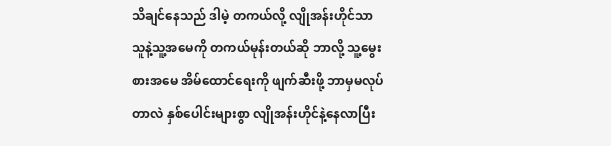သိချင်နေသည် ဒါမဲ့ တကယ်လို့ လျိုအန်းဟိုင်သာ သူနဲ့သူ့အမေကို တကယ်မုန်းတယ်ဆို ဘာလို့ သူ့မွေးစားအမေ အိမ်ထောင်ရေးကို ဖျက်ဆီးဖို့ ဘာမှမလုပ်တာလဲ နှစ်ပေါင်းများစွာ လျိုအန်းဟိုင်နဲ့နေလာပြီး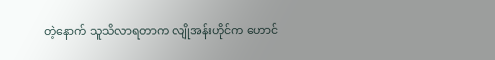တဲ့နောက် သူသိလာရတာက လျိုအန်းဟိုင်က ဟောင်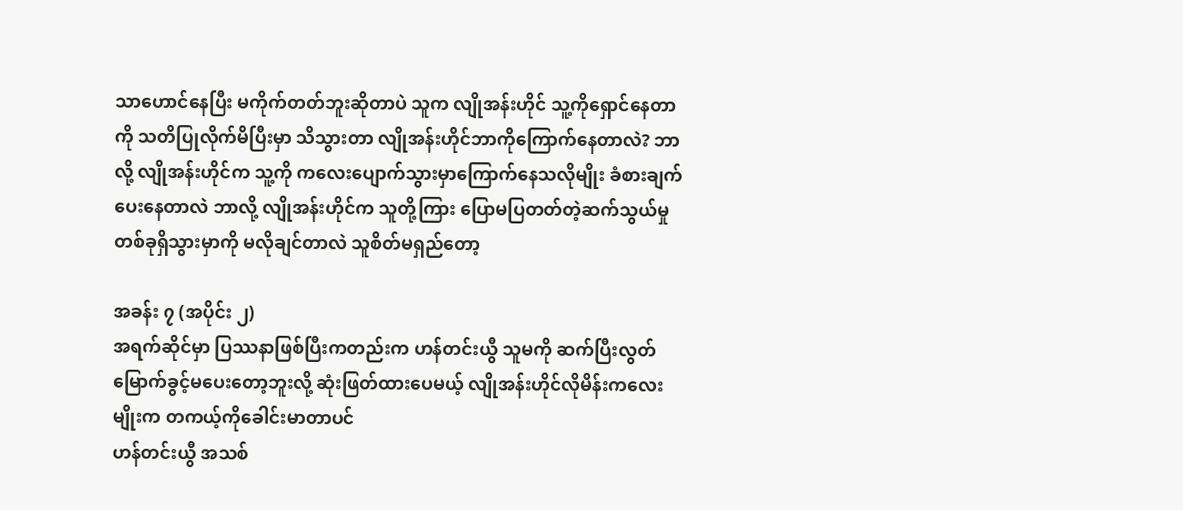သာဟောင်နေပြီး မကိုက်တတ်ဘူးဆိုတာပဲ သူက လျိုအန်းဟိုင် သူ့ကိုရှောင်နေတာကို သတိပြုလိုက်မိပြီးမှာ သိသွားတာ လျိုအန်းဟိုင်ဘာကိုကြောက်နေတာလဲ? ဘာလို့ လျိုအန်းဟိုင်က သူ့ကို ကလေးပျောက်သွားမှာကြောက်နေသလိုမျိုး ခံစားချက် ပေးနေတာလဲ ဘာလို့ လျိုအန်းဟိုင်က သူတို့ကြား ပြောမပြတတ်တဲ့ဆက်သွယ်မှုတစ်ခုရှိသွားမှာကို မလိုချင်တာလဲ သူစိတ်မရှည်တော့

အခန်း ၇ (အပိုင်း ၂)
အရက်ဆိုင်မှာ ပြဿနာဖြစ်ပြီးကတည်းက ဟန်တင်းယွီ သူမကို ဆက်ပြီးလွတ်မြောက်ခွင့်မပေးတော့ဘူးလို့ ဆုံးဖြတ်ထားပေမယ့် လျိုအန်းဟိုင်လိုမိန်းကလေးမျိုးက တကယ့်ကိုခေါင်းမာတာပင်
ဟန်တင်းယွီ အသစ်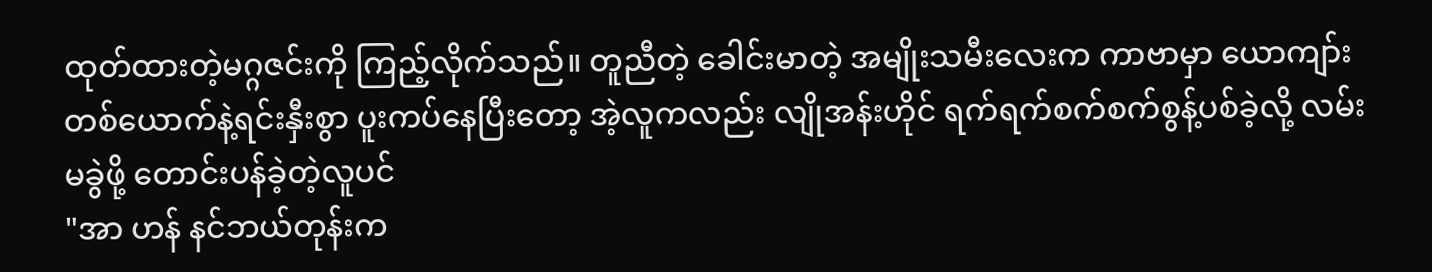ထုတ်ထားတဲ့မဂ္ဂဇင်းကို ကြည့်လိုက်သည်။ တူညီတဲ့ ခေါင်းမာတဲ့ အမျိုးသမီးလေးက ကာဗာမှာ ယောကျာ်းတစ်ယောက်နဲ့ရင်းနှီးစွာ ပူးကပ်နေပြီးတော့ အဲ့လူကလည်း လျိုအန်းဟိုင် ရက်ရက်စက်စက်စွန့်ပစ်ခဲ့လို့ လမ်းမခွဲဖို့ တောင်းပန်ခဲ့တဲ့လူပင်
"အာ ဟန် နင်ဘယ်တုန်းက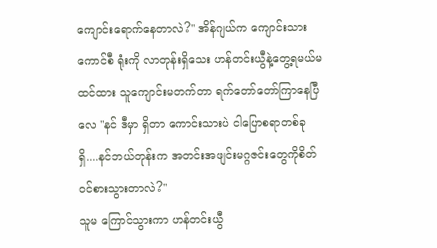ကျောင်းရောက်နေတာလဲ?" အိန်ဂျယ်က ကျောင်းသား ကောင်စီ ရုံးကို လာတုန်းရှိသေး ဟန်တင်းယွီနဲ့တွေ့ရမယ်မထင်ထား သူကျောင်းမတက်တာ ရက်တော်တော်ကြာနေပြီလေ "နင် ဒီမှာ ရှိတာ ကောင်းသားပဲ ငါပြောစရာတစ်ခုရှိ....နင်ဘယ်တုန်းက အတင်းအဖျင်းမဂ္ဂဇင်းတွေကိုစိတ်ဝင်စားသွားတာလဲ?"
သူမ ကြောင်သွားကာ ဟန်တင်းယွီ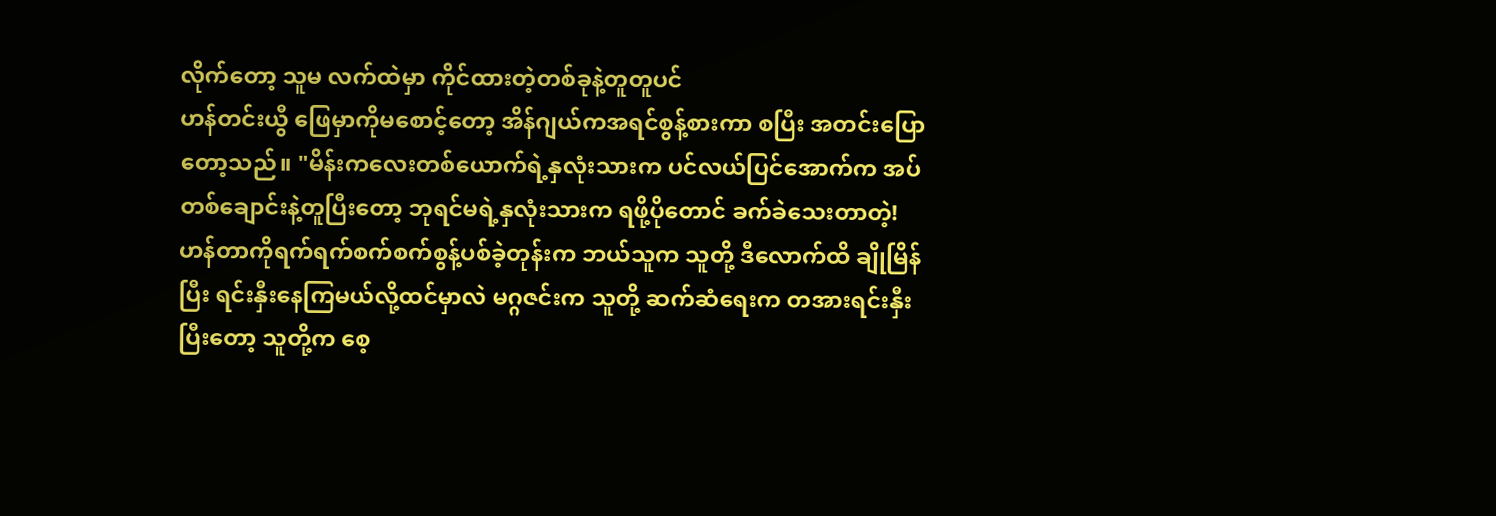လိုက်တော့ သူမ လက်ထဲမှာ ကိုင်ထားတဲ့တစ်ခုနဲ့တူတူပင်
ဟန်တင်းယွီ ဖြေမှာကိုမစောင့်တော့ အိန်ဂျယ်ကအရင်စွန့်စားကာ စပြီး အတင်းပြောတော့သည်။ "မိန်းကလေးတစ်ယောက်ရဲ့နှလုံးသားက ပင်လယ်ပြင်အောက်က အပ်တစ်ချောင်းနဲ့တူပြီးတော့ ဘုရင်မရဲ့နှလုံးသားက ရဖို့ပိုတောင် ခက်ခဲသေးတာတဲ့! ဟန်တာကိုရက်ရက်စက်စက်စွန့်ပစ်ခဲ့တုန်းက ဘယ်သူက သူတို့ ဒီလောက်ထိ ချိုမြိန်ပြီး ရင်းနှီးနေကြမယ်လို့ထင်မှာလဲ မဂ္ဂဇင်းက သူတို့ ဆက်ဆံရေးက တအားရင်းနှီးပြီးတော့ သူတို့က စေ့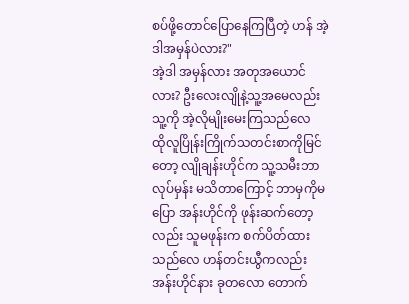စပ်ဖို့တောင်ပြောနေကြပြီတဲ့ ဟန် အဲ့ဒါအမှန်ပဲလား?"
အဲ့ဒါ အမှန်လား အတုအယောင်လား? ဦးလေးလျိုနဲ့သူ့အမေလည်း သူ့ကို အဲ့လိုမျိုးမေးကြသည်လေ
ထိုလူပြိုန်းကြိုက်သတင်းစာကိုမြင်တော့ လျိုချန်းဟိုင်က သူ့သမီးဘာလုပ်မှန်း မသိတာကြောင့် ဘာမှကိုမပြော အန်းဟိုင်ကို ဖုန်းဆက်တော့လည်း သူမဖုန်းက စက်ပိတ်ထားသည်လေ ဟန်တင်းယွီကလည်း အန်းဟိုင်နား ခုတလော တောက်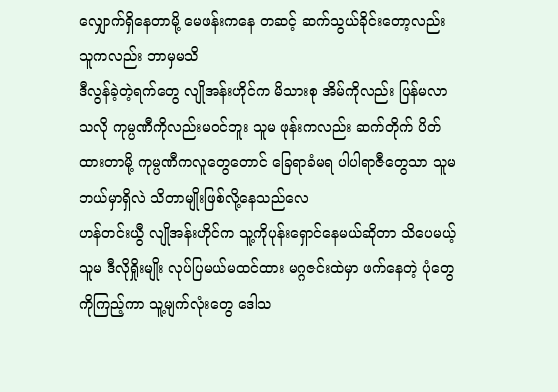လျှောက်ရှိနေတာမို့ မေဖန်းကနေ တဆင့် ဆက်သွယ်ခိုင်းတော့လည်း သူကလည်း ဘာမှမသိ
ဒီလွန်ခဲ့တဲ့ရက်တွေ လျိုအန်းဟိုင်က မိသားစု အိမ်ကိုလည်း ပြန်မလာသလို ကုမ္ပဏီကိုလည်းမဝင်ဘူး သူမ ဖုန်းကလည်း ဆက်တိုက် ပိတ်ထားတာမို့ ကုမ္ပဏီကလူတွေတောင် ခြေရာခံမရ ပါပါရာဇီတွေသာ သူမဘယ်မှာရှိလဲ သိတာမျိုးဖြစ်လို့နေသည်လေ
ဟန်တင်းယွီ လျိုအန်းဟိုင်က သူ့ကိုပုန်းရှောင်နေမယ်ဆိုတာ သိပေမယ့် သူမ ဒီလိုရှိုးမျိုး လုပ်ပြမယ်မထင်ထား မဂ္ဂဇင်းထဲမှာ ဖက်နေတဲ့ ပုံတွေကိုကြည့်ကာ သူ့မျက်လုံးတွေ ဒေါသ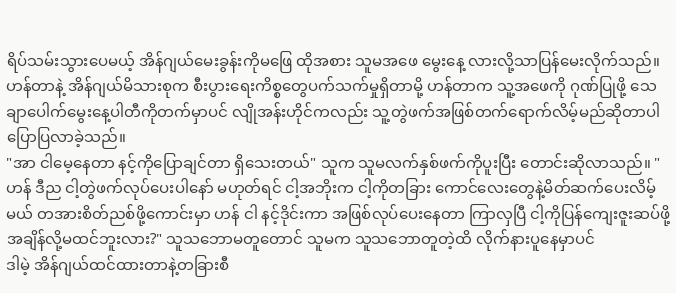ရိပ်သမ်းသွားပေမယ့် အိန်ဂျယ်မေးခွန်းကိုမဖြေ ထိုအစား သူမအဖေ မွေးနေ့ လားလို့သာပြန်မေးလိုက်သည်။
ဟန်တာနဲ့ အိန်ဂျယ်မိသားစုက စီးပွားရေးကိစ္စတွေပက်သက်မှုရှိတာမို့ ဟန်တာက သူ့အဖေကို ဂုဏ်ပြုဖို့ သေချာပေါက်မွေးနေ့ပါတီကိုတက်မှာပင် လျိုအန်းဟိုင်ကလည်း သူ့တွဲဖက်အဖြစ်တက်ရောက်လိမ့်မည်ဆိုတာပါ ပြောပြလာခဲ့သည်။
"အာ ငါမေ့နေတာ နင့်ကိုပြောချင်တာ ရှိသေးတယ်" သူက သူမလက်နှစ်ဖက်ကိုပူးပြီး တောင်းဆိုလာသည်။ "ဟန် ဒီည ငါ့တွဲဖက်လုပ်ပေးပါနော် မဟုတ်ရင် ငါ့အဘိုးက ငါ့ကိုတခြား ကောင်လေးတွေနဲ့မိတ်ဆက်ပေးလိမ့်မယ် တအားစိတ်ညစ်ဖို့ကောင်းမှာ ဟန် ငါ နင့်ဒိုင်းကာ အဖြစ်လုပ်ပေးနေတာ ကြာလှပြီ ငါ့ကိုပြန်ကျေးဇူးဆပ်ဖို့အချိန်လို့မထင်ဘူးလား?" သူသဘောမတူတောင် သူမက သူသဘောတူတဲ့ထိ လိုက်နားပူနေမှာပင်
ဒါမဲ့ အိန်ဂျယ်ထင်ထားတာနဲ့တခြားစီ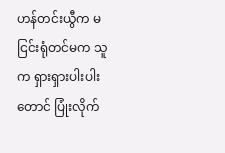ဟန်တင်းယွီက မငြင်းရုံတင်မက သူက ရှားရှားပါးပါးတောင် ပြုံးလိုက်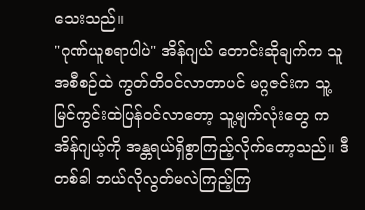သေးသည်။
"ဂုဏ်ယူစရာပါပဲ" အိန်ဂျယ် တောင်းဆိုချက်က သူအစီစဉ်ထဲ ကွတ်တိဝင်လာတာပင် မဂ္ဂဇင်းက သူ့မြင်ကွင်းထဲပြန်ဝင်လာတော့ သူ့မျက်လုံးတွေ ကအိန်ဂျယ့်ကို အန္တရယ်ရှိစွာကြည့်လိုက်တော့သည်။ ဒီတစ်ခါ ဘယ်လိုလွတ်မလဲကြည့်ကြ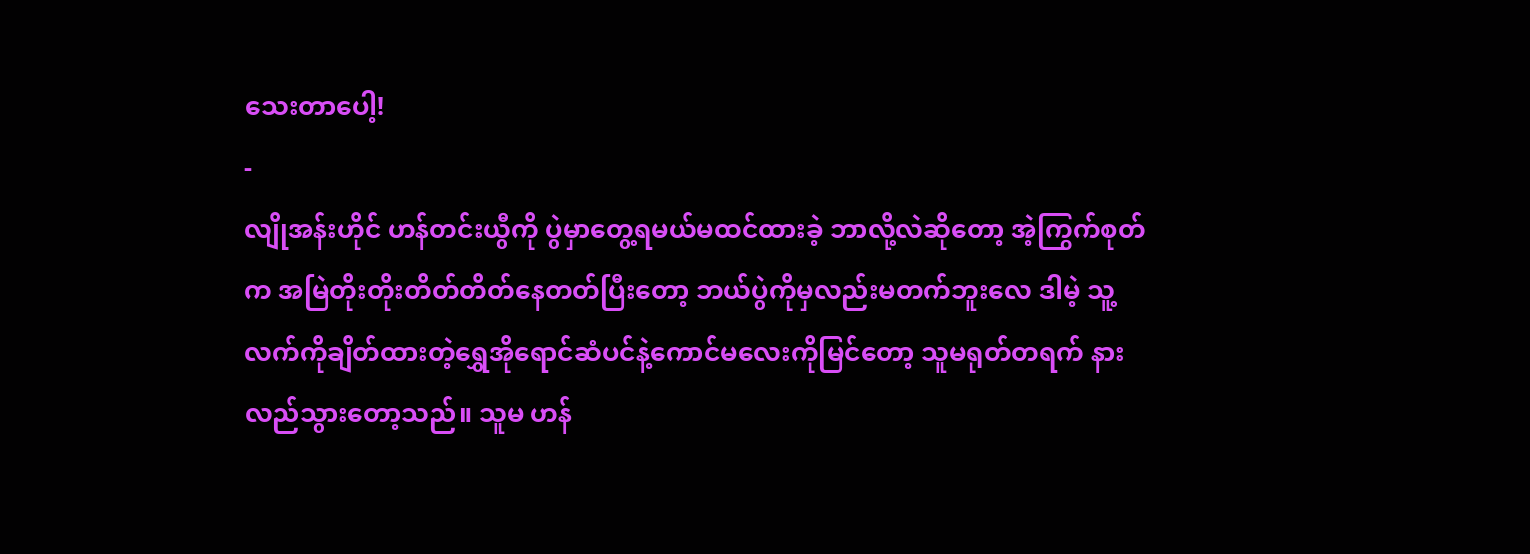သေးတာပေါ့!
-
လျိုအန်းဟိုင် ဟန်တင်းယွီကို ပွဲမှာတွေ့ရမယ်မထင်ထားခဲ့ ဘာလို့လဲဆိုတော့ အဲ့ကြွက်စုတ်က အမြဲတိုးတိုးတိတ်တိတ်နေတတ်ပြီးတော့ ဘယ်ပွဲကိုမှလည်းမတက်ဘူးလေ ဒါမဲ့ သူ့လက်ကိုချိတ်ထားတဲ့ရွှေအိုရောင်ဆံပင်နဲ့ကောင်မလေးကိုမြင်တော့ သူမရုတ်တရက် နားလည်သွားတော့သည်။ သူမ ဟန်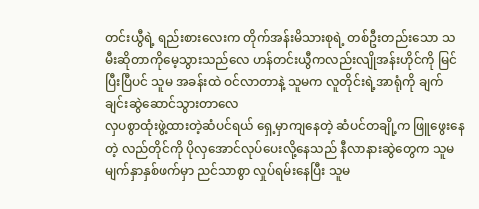တင်းယွီရဲ့ ရည်းစားလေးက တိုက်အန်းမိသားစုရဲ့ တစ်ဦးတည်းသော သမီးဆိုတာကိုမေ့သွားသည်လေ ဟန်တင်းယွီကလည်းလျိုအန်းဟိုင်ကို မြင်ပြီးပြီပင် သူမ အခန်းထဲ ဝင်လာတာနဲ့ သူမက လူတိုင်းရဲ့အာရုံကို ချက်ချင်းဆွဲဆောင်သွားတာလေ
လှပစွာထုံးဖွဲ့ထားတဲ့ဆံပင်ရယ် ရှေ့မှာကျနေတဲ့ ဆံပင်တချို့က ဖြူဖွေးနေတဲ့ လည်တိုင်ကို ပိုလှအောင်လုပ်ပေးလို့နေသည် နီလာနားဆွဲတွေက သူမ မျက်နှာနှစ်ဖက်မှာ ညင်သာစွာ လှုပ်ရမ်းနေပြီး သူမ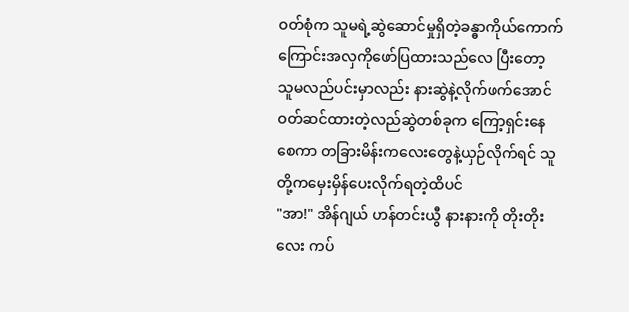ဝတ်စုံက သူမရဲ့ဆွဲဆောင်မှုရှိတဲ့ခန္ဓာကိုယ်ကောက်ကြောင်းအလှကိုဖော်ပြထားသည်လေ ပြီးတော့ သူမလည်ပင်းမှာလည်း နားဆွဲနဲ့လိုက်ဖက်အောင်ဝတ်ဆင်ထားတဲ့လည်ဆွဲတစ်ခုက ကြော့ရှင်းနေစေကာ တခြားမိန်းကလေးတွေနဲ့ယှဉ်လိုက်ရင် သူတို့ကမှေးမှိန်ပေးလိုက်ရတဲ့ထိပင်
"အာ!" အိန်ဂျယ် ဟန်တင်းယွီ နားနားကို တိုးတိုးလေး ကပ်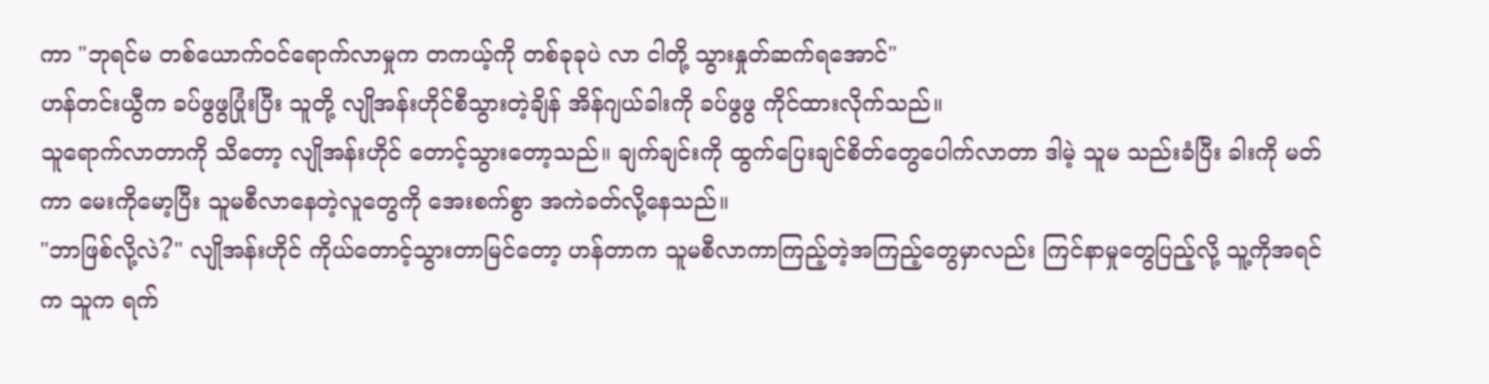ကာ "ဘုရင်မ တစ်ယောက်ဝင်ရောက်လာမှုက တကယ့်ကို တစ်ခုခုပဲ လာ ငါတို့ သွားနှုတ်ဆက်ရအောင်"
ဟန်တင်းယွီက ခပ်ဖွဖွပြုံးပြီး သူတို့ လျိုအန်းဟိုင်စီသွားတဲ့ချိန် အိန်ဂျယ်ခါးကို ခပ်ဖွဖွ ကိုင်ထားလိုက်သည်။
သူရောက်လာတာကို သိတော့ လျိုအန်းဟိုင် တောင့်သွားတော့သည်။ ချက်ချင်းကို ထွက်ပြေးချင်စိတ်တွေပေါက်လာတာ ဒါမဲ့ သူမ သည်းခံပြီး ခါးကို မတ်ကာ မေးကိုမော့ပြီး သူမစီလာနေတဲ့လူတွေကို အေးစက်စွာ အကဲခတ်လို့နေသည်။
"ဘာဖြစ်လို့လဲ?" လျိုအန်းဟိုင် ကိုယ်တောင့်သွားတာမြင်တော့ ဟန်တာက သူမစီလာကာကြည့်တဲ့အကြည့်တွေမှာလည်း ကြင်နာမှုတွေပြည့်လို့ သူ့ကိုအရင်က သူက ရက်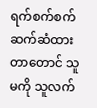ရက်စက်စက်ဆက်ဆံထားတာတောင် သူမကို သူလက်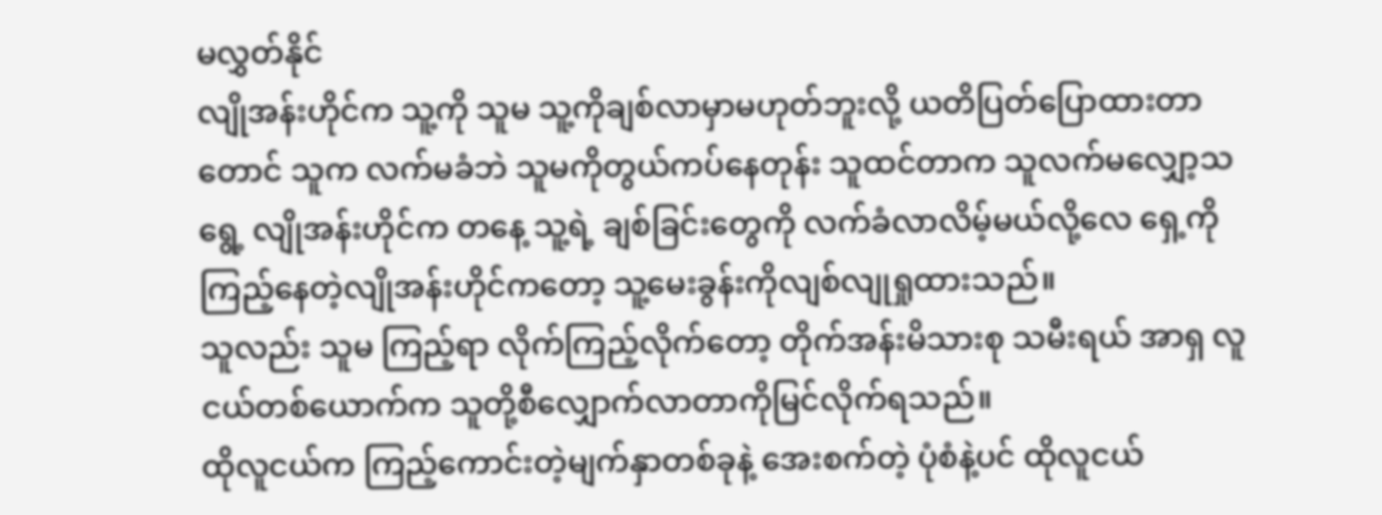မလွှတ်နိုင်
လျိုအန်းဟိုင်က သူ့ကို သူမ သူ့ကိုချစ်လာမှာမဟုတ်ဘူးလို့ ယတိပြတ်ပြောထားတာတောင် သူက လက်မခံဘဲ သူမကိုတွယ်ကပ်နေတုန်း သူထင်တာက သူလက်မလျှော့သရွေ့ လျိုအန်းဟိုင်က တနေ့ သူ့ရဲ့ ချစ်ခြင်းတွေကို လက်ခံလာလိမ့်မယ်လို့လေ ရှေ့ကို ကြည့်နေတဲ့လျိုအန်းဟိုင်ကတော့ သူ့မေးခွန်းကိုလျစ်လျုရှုထားသည်။
သူလည်း သူမ ကြည့်ရာ လိုက်ကြည့်လိုက်တော့ တိုက်အန်းမိသားစု သမီးရယ် အာရှ လူငယ်တစ်ယောက်က သူတို့စီလျှောက်လာတာကိုမြင်လိုက်ရသည်။
ထိုလူငယ်က ကြည့်ကောင်းတဲ့မျက်နှာတစ်ခုနဲ့ အေးစက်တဲ့ ပုံစံနဲ့ပင် ထိုလူငယ်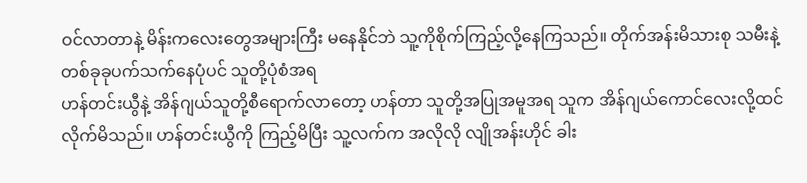ဝင်လာတာနဲ့ မိန်းကလေးတွေအများကြီး မနေနိုင်ဘဲ သူ့ကိုစိုက်ကြည့်လို့နေကြသည်။ တိုက်အန်းမိသားစု သမီးနဲ့ တစ်ခုခုပက်သက်နေပုံပင် သူတို့ပုံစံအရ
ဟန်တင်းယွီနဲ့ အိန်ဂျယ်သူတို့စီရောက်လာတော့ ဟန်တာ သူတို့အပြုအမူအရ သူက အိန်ဂျယ်ကောင်လေးလို့ထင်လိုက်မိသည်။ ဟန်တင်းယွီကို ကြည့်မိပြီး သူ့လက်က အလိုလို လျိုအန်းဟိုင် ခါး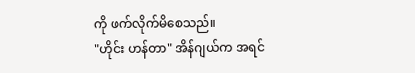ကို ဖက်လိုက်မိစေသည်။
"ဟိုင်း ဟန်တာ" အိန်ဂျယ်က အရင်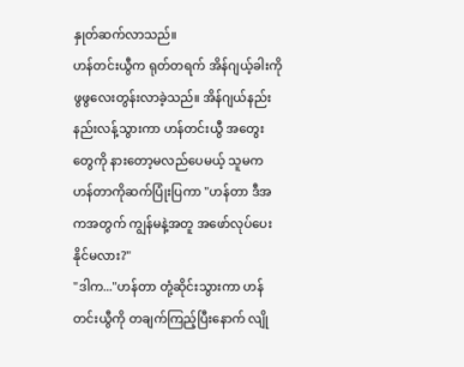နှုတ်ဆက်လာသည်။
ဟန်တင်းယွီက ရုတ်တရက် အိန်ဂျယ့်ခါးကို ဖွဖွလေးတွန်းလာခဲ့သည်။ အိန်ဂျယ်နည်းနည်းလန့်သွားကာ ဟန်တင်းယွီ အတွေးတွေကို နားတော့မလည်ပေမယ့် သူမက ဟန်တာကိုဆက်ပြုံးပြကာ "ဟန်တာ ဒီအကအတွက် ကျွန်မနဲ့အတူ အဖော်လုပ်ပေးနိုင်မလား?"
"ဒါက..."ဟန်တာ တုံ့ဆိုင်းသွားကာ ဟန်တင်းယွီကို တချက်ကြည့်ပြီးနောက် လျို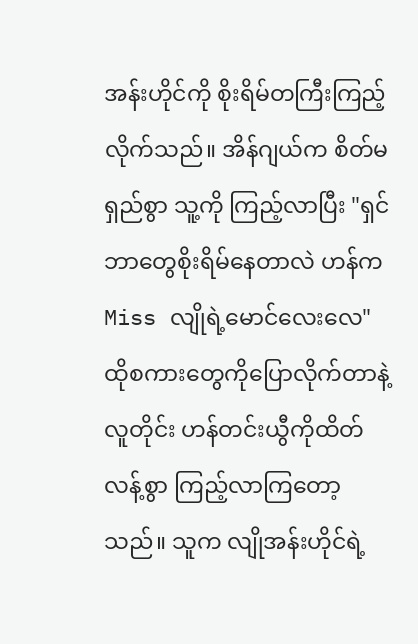အန်းဟိုင်ကို စိုးရိမ်တကြီးကြည့်လိုက်သည်။ အိန်ဂျယ်က စိတ်မရှည်စွာ သူ့ကို ကြည့်လာပြီး "ရှင်ဘာတွေစိုးရိမ်နေတာလဲ ဟန်က Miss လျိုရဲ့မောင်လေးလေ"
ထိုစကားတွေကိုပြောလိုက်တာနဲ့ လူတိုင်း ဟန်တင်းယွီကိုထိတ်လန့်စွာ ကြည့်လာကြတော့သည်။ သူက လျိုအန်းဟိုင်ရဲ့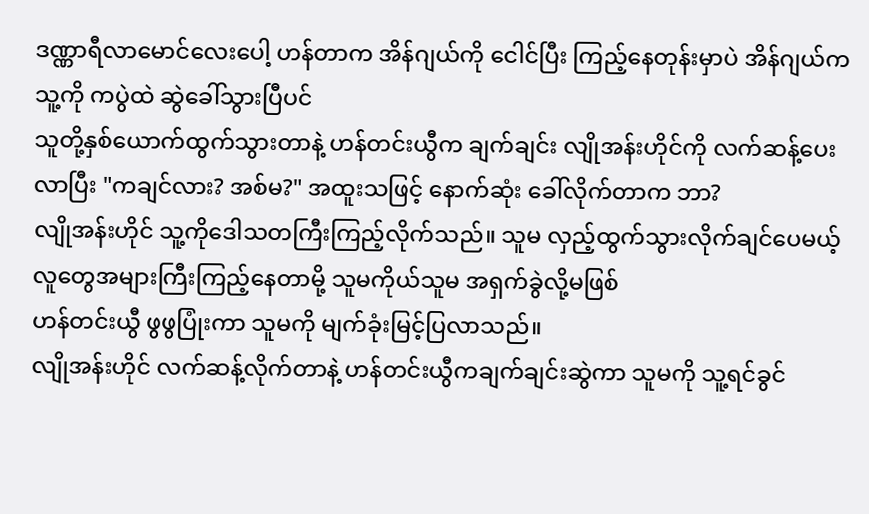ဒဏ္ဏာရီလာမောင်လေးပေါ့ ဟန်တာက အိန်ဂျယ်ကို ငေါင်ပြီး ကြည့်နေတုန်းမှာပဲ အိန်ဂျယ်က သူ့ကို ကပွဲထဲ ဆွဲခေါ်သွားပြီပင်
သူတို့နှစ်ယောက်ထွက်သွားတာနဲ့ ဟန်တင်းယွီက ချက်ချင်း လျိုအန်းဟိုင်ကို လက်ဆန့်ပေးလာပြီး "ကချင်လား? အစ်မ?" အထူးသဖြင့် နောက်ဆုံး ခေါ်လိုက်တာက ဘာ?
လျိုအန်းဟိုင် သူ့ကိုဒေါသတကြီးကြည့်လိုက်သည်။ သူမ လှည့်ထွက်သွားလိုက်ချင်ပေမယ့် လူတွေအများကြီးကြည့်နေတာမို့ သူမကိုယ်သူမ အရှက်ခွဲလို့မဖြစ်
ဟန်တင်းယွီ ဖွဖွပြုံးကာ သူမကို မျက်ခုံးမြင့်ပြလာသည်။
လျိုအန်းဟိုင် လက်ဆန့်လိုက်တာနဲ့ ဟန်တင်းယွီကချက်ချင်းဆွဲကာ သူမကို သူ့ရင်ခွင်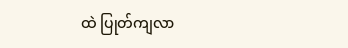ထဲ ပြုတ်ကျလာ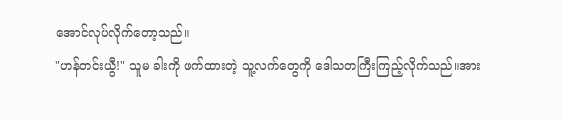အောင်လုပ်လိုက်တော့သည်။
"ဟန်တင်းယွီ!" သူမ ခါးကို ဖက်ထားတဲ့ သူ့လက်တွေကို ဒေါသတကြီးကြည့်လိုက်သည်။အား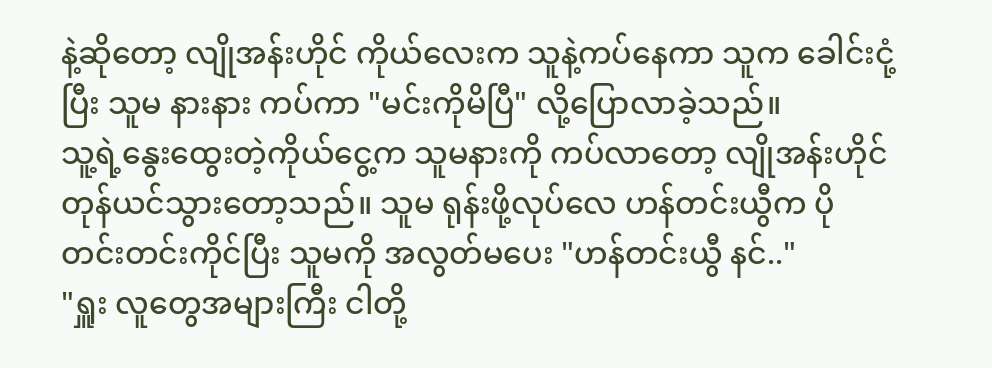နဲ့ဆိုတော့ လျိုအန်းဟိုင် ကိုယ်လေးက သူနဲ့ကပ်နေကာ သူက ခေါင်းငုံ့ပြီး သူမ နားနား ကပ်ကာ "မင်းကိုမိပြီ" လို့ပြောလာခဲ့သည်။
သူ့ရဲ့နွေးထွေးတဲ့ကိုယ်ငွေ့က သူမနားကို ကပ်လာတော့ လျိုအန်းဟိုင် တုန်ယင်သွားတော့သည်။ သူမ ရုန်းဖို့လုပ်လေ ဟန်တင်းယွီက ပိုတင်းတင်းကိုင်ပြီး သူမကို အလွတ်မပေး "ဟန်တင်းယွီ နင်.."
"ရှူး လူတွေအများကြီး ငါတို့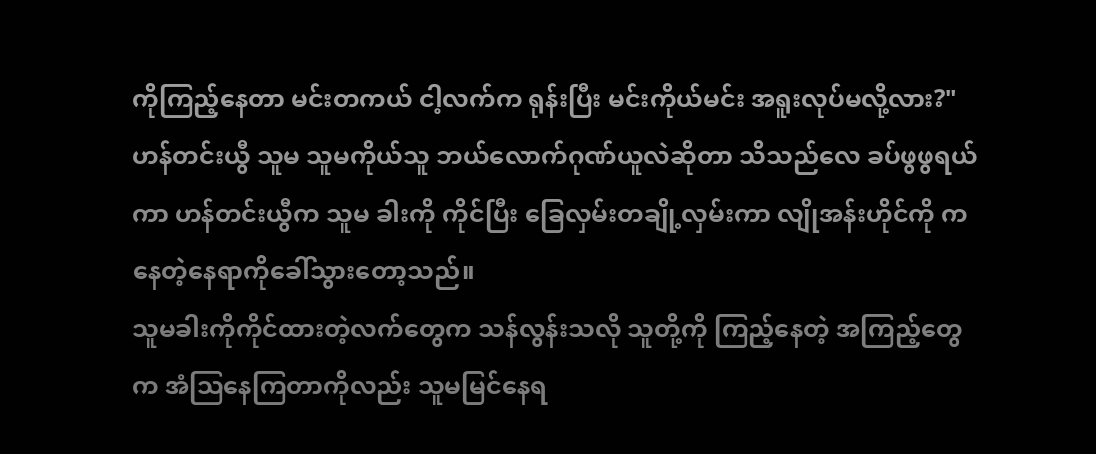ကိုကြည့်နေတာ မင်းတကယ် ငါ့လက်က ရုန်းပြီး မင်းကိုယ်မင်း အရူးလုပ်မလို့လား?" ဟန်တင်းယွီ သူမ သူမကိုယ်သူ ဘယ်လောက်ဂုဏ်ယူလဲဆိုတာ သိသည်လေ ခပ်ဖွဖွရယ်ကာ ဟန်တင်းယွီက သူမ ခါးကို ကိုင်ပြီး ခြေလှမ်းတချို့လှမ်းကာ လျိုအန်းဟိုင်ကို ကနေတဲ့နေရာကိုခေါ်သွားတော့သည်။
သူမခါးကိုကိုင်ထားတဲ့လက်တွေက သန်လွန်းသလို သူတို့ကို ကြည့်နေတဲ့ အကြည့်တွေက အံဩနေကြတာကိုလည်း သူမမြင်နေရ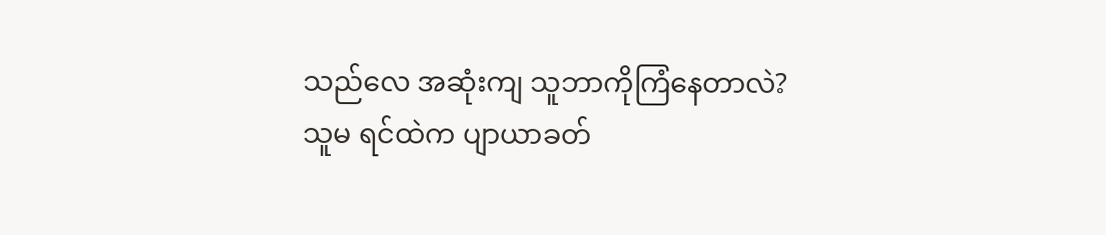သည်လေ အဆုံးကျ သူဘာကိုကြံနေတာလဲ?
သူမ ရင်ထဲက ပျာယာခတ်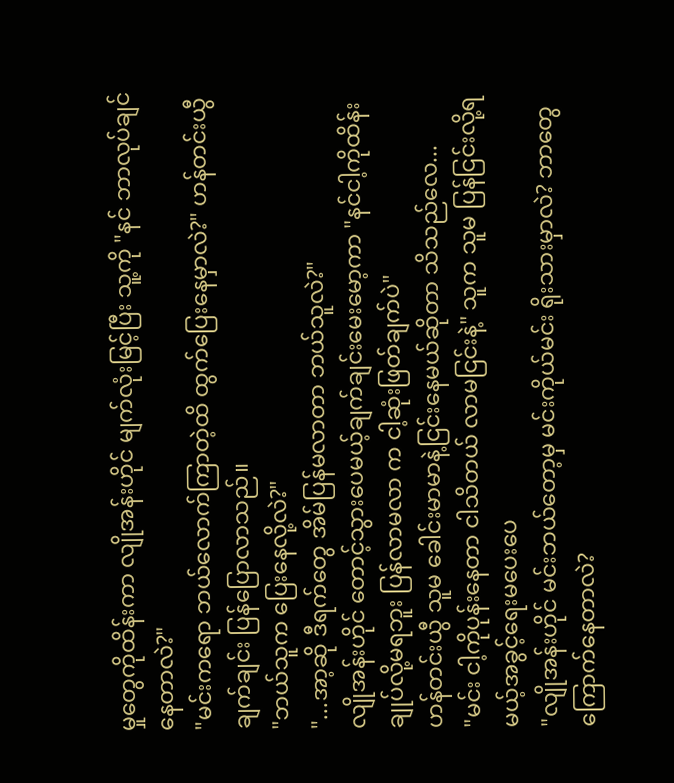မှုတွေကိုထိန်းကာ လျိုအန်းဟိုင် မျက်လုံးမြင့်ပြီး သူ့ကို "နင် ဘာလုပ်ချင်နေတာလဲ?"
"မင်းကရော ဘယ်လောက်ကြာတဲ့ထိ ထွက်ပြေးနေမှာလဲ?" ဟန်တင်းယွီ ချက်ချင်း ပြန်ပြောလာသည်။
"ဘယ်သူက ပြေးနေလို့လဲ?"
"...အာ့ဆို ဒီရက်တွေ အိမ်ပြန်မလာတာ ဘယ်သူလဲ?"
လျိုအန်းဟိုင် တောင့်သွားပေမယ့်ချက်ချင်းမေးမော့ကာ "နင်ငါ့ကိုထိန်းချုပ်လို့မရဘူး ပြန်လာမလာ က ငါ့ဆုံးဖြတ်ချက်ပဲ"
ဟန်တင်းယွီ သူမ ခေါင်းမာမာနဲ့ငြင်းနေမယ်ဆိုတာ သိသည်လေ...
"မင်း ငါ့ကိုပုန်းနေတာ ငါသိတယ် လာမငြင်းနဲ့" သူက သူမ ပြန်ငြင်းလို့ရမယ့်အခွင့်ရေးမပေးပေ
"လျိုအန်းဟိုင် မင်းဘယ်တော့မှ မင်းကိုယ်မင်း ရိုးသားမှာလဲ? ဘာတွေကြောက်နေတာလဲ?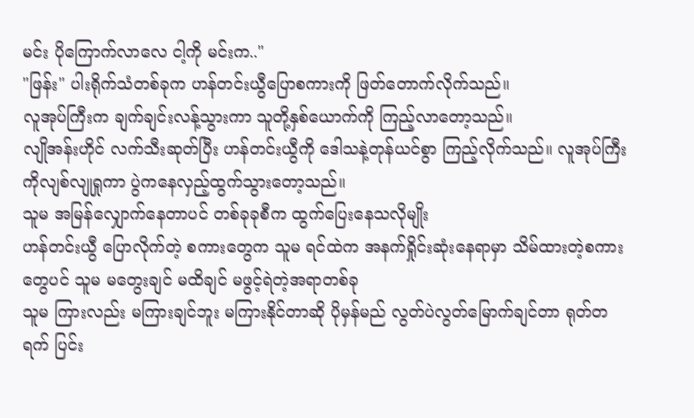မင်း ပိုကြောက်လာလေ ငါ့ကို မင်းက.."
"ဖြန်း" ပါးရိုက်သံတစ်ခုက ဟန်တင်းယွီပြောစကားကို ဖြတ်တောက်လိုက်သည်။
လူအုပ်ကြီးက ချက်ချင်းလန့်သွားကာ သူတို့နှစ်ယောက်ကို ကြည့်လာတော့သည်။
လျိုအန်းဟိုင် လက်သီးဆုတ်ပြီး ဟန်တင်းယွီကို ဒေါသနဲ့တုန်ယင်စွာ ကြည့်လိုက်သည်။ လူအုပ်ကြီးကိုလျစ်လျုရှုကာ ပွဲကနေလှည့်ထွက်သွားတော့သည်။
သူမ အမြန်လျှောက်နေတာပင် တစ်ခုခုစီက ထွက်ပြေးနေသလိုမျိုး
ဟန်တင်းယွီ ပြောလိုက်တဲ့ စကားတွေက သူမ ရင်ထဲက အနက်ရှိုင်းဆုံးနေရာမှာ သိမ်ထားတဲ့စကားတွေပင် သူမ မတွေးချင် မထိချင် မဖွင့်ရဲတဲ့အရာတစ်ခု
သူမ ကြားလည်း မကြားချင်ဘူး မကြားနိုင်တာဆို ပိုမှန်မည် လွတ်ပဲလွတ်မြောက်ချင်တာ ရုတ်တရက် ပြင်း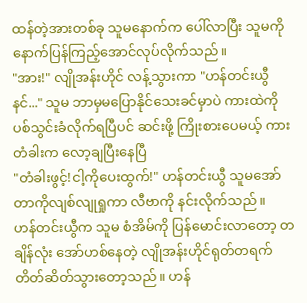ထန်တဲ့အားတစ်ခု သူမနောက်က ပေါ်လာပြီး သူမကို နောက်ပြန်ကြည့်အောင်လုပ်လိုက်သည်။
"အား!" လျိုအန်းဟိုင် လန့်သွားကာ "ဟန်တင်းယွီ နင်..." သူမ ဘာမှမပြောနိုင်သေးခင်မှာပဲ ကားထဲကို ပစ်သွင်းခံလိုက်ရပြီပင် ဆင်းဖို့ ကြိုးစားပေမယ့် ကားတံခါးက လော့ချပြီးနေပြီ
"တံခါးဖွင့်!ငါ့ကိုပေးထွက်!" ဟန်တင်းယွီ သူမအော်တာကိုလျစ်လျုရှုကာ လီဗာကို နင်းလိုက်သည်။
ဟန်တင်းယွီက သူမ စံအိမ်ကို ပြန်မောင်းလာတော့ တချိန်လုံး အော်ဟစ်နေတဲ့ လျိုအန်းဟိုင်ရုတ်တရက် တိတ်ဆိတ်သွားတော့သည်။ ဟန်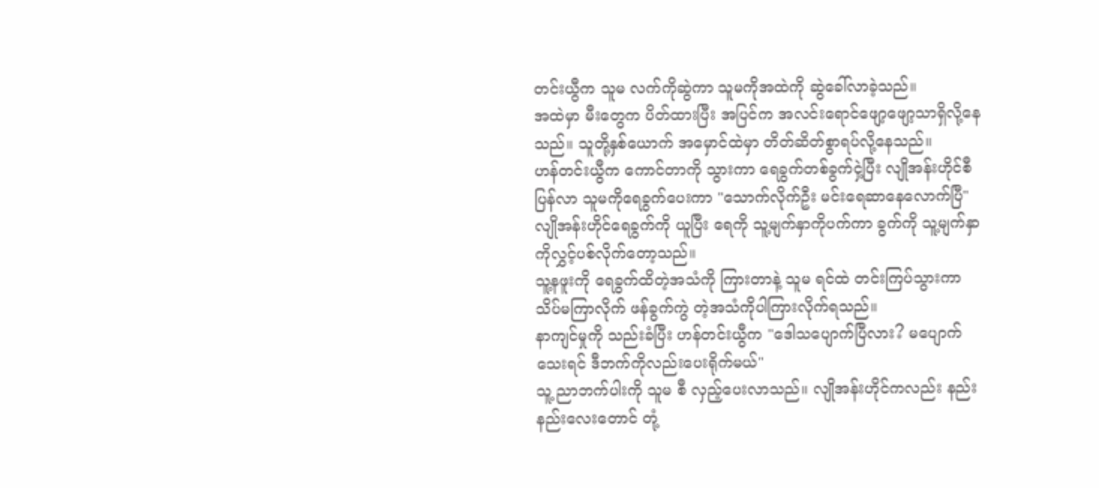တင်းယွီက သူမ လက်ကိုဆွဲကာ သူမကိုအထဲကို ဆွဲခေါ်လာခဲ့သည်။
အထဲမှာ မီးတွေက ပိတ်ထားပြီး အပြင်က အလင်းရောင်ဖျော့ဖျော့သာရှိလို့နေသည်။ သူတို့နှစ်ယောက် အမှောင်ထဲမှာ တိတ်ဆိတ်စွာရပ်လို့နေသည်။
ဟန်တင်းယွီက ကောင်တာကို သွားကာ ရေခွက်တစ်ခွက်ငှဲ့ပြီး လျိုအန်းဟိုင်စီပြန်လာ သူမကိုရေခွက်ပေးကာ "သောက်လိုက်ဦး မင်းရေဆာနေလောက်ပြီ"
လျိုအန်းဟိုင်ရေခွက်ကို ယူပြီး ရေကို သူ့မျက်နှာကိုပက်ကာ ခွက်ကို သူ့မျက်နှာကိုလွှင့်ပစ်လိုက်တော့သည်။
သူ့နဖူးကို ရေခွက်ထိတဲ့အသံကို ကြားတာနဲ့ သူမ ရင်ထဲ တင်းကြပ်သွားကာ သိပ်မကြာလိုက် ဖန်ခွက်ကွဲ တဲ့အသံကိုပါကြားလိုက်ရသည်။
နာကျင်မှုကို သည်းခံပြီး ဟန်တင်းယွီက "ဒေါသပျောက်ပြီလား? မပျောက်သေးရင် ဒီဘက်ကိုလည်းပေးရိုက်မယ်"
သူ့ ညာဘက်ပါးကို သူမ စီ လှည့်ပေးလာသည်။ လျိုအန်းဟိုင်ကလည်း နည်းနည်းလေးတောင် တုံ့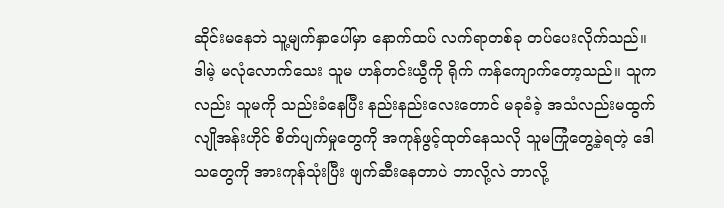ဆိုင်းမနေဘဲ သူ့မျက်နှာပေါ်မှာ နောက်ထပ် လက်ရာတစ်ခု တပ်ပေးလိုက်သည်။ ဒါမဲ့ မလုံလောက်သေး သူမ ဟန်တင်းယွီကို ရိုက် ကန်ကျောက်တော့သည်။ သူကလည်း သူမကို သည်းခံနေပြီး နည်းနည်းလေးတောင် မခုခံခဲ့ အသံလည်းမထွက်
လျိုအန်းဟိုင် စိတ်ပျက်မှုတွေကို အကုန်ဖွင့်ထုတ်နေသလို သူမကြုံတွေ့ခဲ့ရတဲ့ ဒေါသတွေကို အားကုန်သုံးပြီး ဖျက်ဆီးနေတာပဲ ဘာလို့လဲ ဘာလို့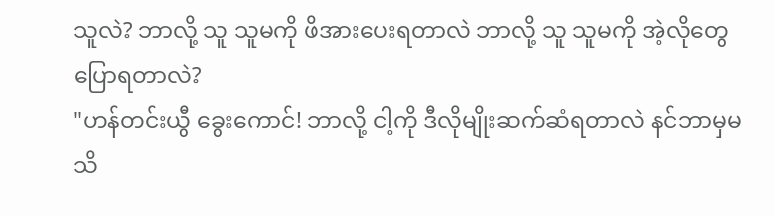သူလဲ? ဘာလို့ သူ သူမကို ဖိအားပေးရတာလဲ ဘာလို့ သူ သူမကို အဲ့လိုတွေပြောရတာလဲ?
"ဟန်တင်းယွီ ခွေးကောင်! ဘာလို့ ငါ့ကို ဒီလိုမျိုးဆက်ဆံရတာလဲ နင်ဘာမှမသိ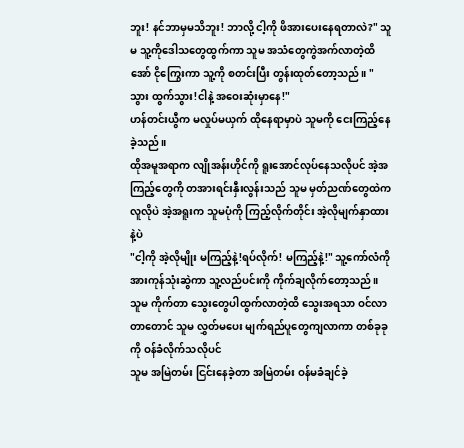ဘူး! နင်ဘာမှမသိဘူး! ဘာလို့ ငါ့ကို ဖိအားပေးနေရတာလဲ?" သူမ သူ့ကိုဒေါသတွေထွက်ကာ သူမ အသံတွေကွဲအက်လာတဲ့ထိ အော် ငိုကြွေးကာ သူ့ကို စတင်းပြီး တွန်းထုတ်တော့သည်။ "သွား ထွက်သွား!ငါနဲ့ အဝေးဆုံးမှာနေ!"
ဟန်တင်းယွီက မလှုပ်မယှက် ထိုနေရာမှာပဲ သူမကို ငေးကြည့်နေခဲ့သည်။
ထိုအမူအရာက လျိုအန်းဟိုင်ကို ရူးအောင်လုပ်နေသလိုပင် အဲ့အကြည့်တွေကို တအားရင်းနှီးလွန်းသည် သူမ မှတ်ညဏ်တွေထဲက လူလိုပဲ အဲ့အရူးက သူမပုံကို ကြည့်လိုက်တိုင်း အဲ့လိုမျက်နှာထားနဲ့ပဲ
"ငါ့ကို အဲ့လိုမျိုး မကြည့်နဲ့!ရပ်လိုက်! မကြည့်နဲ့!" သူ့ကော်လံကို အားကုန်သုံးဆွဲကာ သူ့လည်ပင်းကို ကိုက်ချလိုက်တော့သည်။ သူမ ကိုက်တာ သွေးတွေပါထွက်လာတဲ့ထိ သွေးအရသာ ဝင်လာတာတောင် သူမ လွှတ်မပေး မျက်ရည်ပူတွေကျလာကာ တစ်ခုခုကို ဝန်ခံလိုက်သလိုပင်
သူမ အမြဲတမ်း ငြင်းနေခဲ့တာ အမြဲတမ်း ဝန်မခံချင်ခဲ့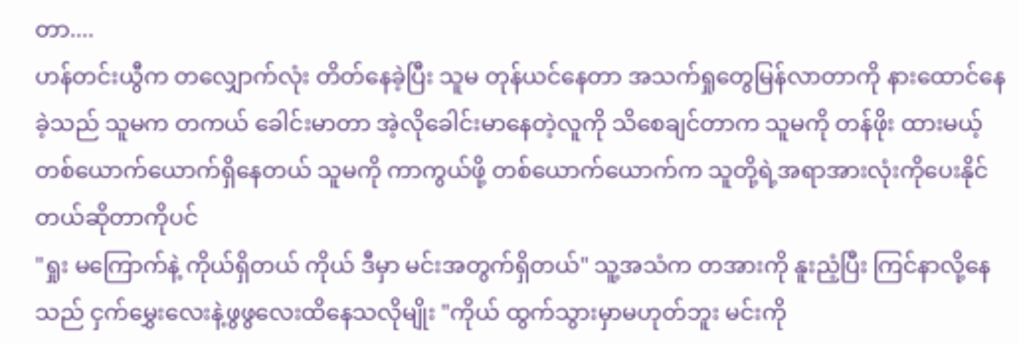တာ....
ဟန်တင်းယွီက တလျှောက်လုံး တိတ်နေခဲ့ပြီး သူမ တုန်ယင်နေတာ အသက်ရှုတွေမြန်လာတာကို နားထောင်နေခဲ့သည် သူမက တကယ် ခေါင်းမာတာ အဲ့လိုခေါင်းမာနေတဲ့လူကို သိစေချင်တာက သူမကို တန်ဖိုး ထားမယ့် တစ်ယောက်ယောက်ရှိနေတယ် သူမကို ကာကွယ်ဖို့ တစ်ယောက်ယောက်က သူတို့ရဲ့အရာအားလုံးကိုပေးနိုင်တယ်ဆိုတာကိုပင်
"ရှုး မကြောက်နဲ့ ကိုယ်ရှိတယ် ကိုယ် ဒီမှာ မင်းအတွက်ရှိတယ်" သူ့အသံက တအားကို နူးညံ့ပြီး ကြင်နာလို့နေသည် ငှက်မွှေးလေးနဲ့ဖွဖွလေးထိနေသလိုမျိုး "ကိုယ် ထွက်သွားမှာမဟုတ်ဘူး မင်းကို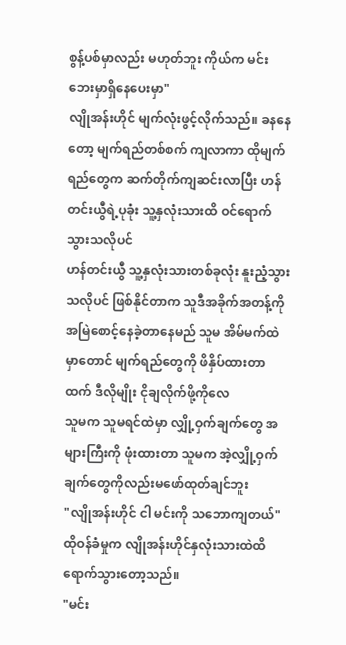စွန့်ပစ်မှာလည်း မဟုတ်ဘူး ကိုယ်က မင်းဘေးမှာရှိနေပေးမှာ"
လျိုအန်းဟိုင် မျက်လုံးဖွင့်လိုက်သည်။ ခနနေတော့ မျက်ရည်တစ်စက် ကျလာကာ ထိုမျက်ရည်တွေက ဆက်တိုက်ကျဆင်းလာပြီး ဟန်တင်းယွီရဲ့ပုခုံး သူ့နှလုံးသားထိ ဝင်ရောက်သွားသလိုပင်
ဟန်တင်းယွီ သူ့နှလုံးသားတစ်ခုလုံး နူးညံ့သွားသလိုပင် ဖြစ်နိုင်တာက သူဒီအခိုက်အတန့်ကို အမြဲစောင့်နေခဲ့တာနေမည် သူမ အိမ်မက်ထဲမှာတောင် မျက်ရည်တွေကို ဖိနှိပ်ထားတာထက် ဒီလိုမျိုး ငိုချလိုက်ဖို့ကိုလေ
သူမက သူမရင်ထဲမှာ လျှို့ဝှက်ချက်တွေ အများကြီးကို ဖုံးထားတာ သူမက အဲ့လျှို့ဝှက်ချက်တွေကိုလည်းမဖော်ထုတ်ချင်ဘူး
"လျိုအန်းဟိုင် ငါ မင်းကို သဘောကျတယ်" ထိုဝန်ခံမှုက လျိုအန်းဟိုင်နှလုံးသားထဲထိ ရောက်သွားတော့သည်။
"မင်း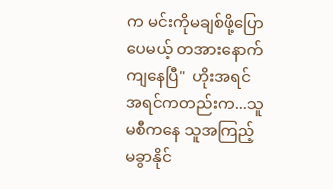က မင်းကိုမချစ်ဖို့ပြောပေမယ့် တအားနောက်ကျနေပြီ"  ဟိုးအရင် အရင်ကတည်းက...သူမစီကနေ သူအကြည့်မခွာနိုင်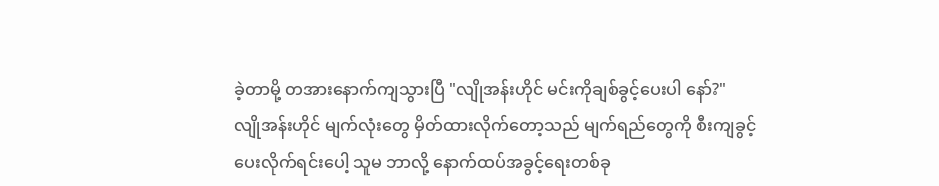ခဲ့တာမို့ တအားနောက်ကျသွားပြီ "လျိုအန်းဟိုင် မင်းကိုချစ်ခွင့်ပေးပါ နော်?"
လျိုအန်းဟိုင် မျက်လုံးတွေ မှိတ်ထားလိုက်တော့သည် မျက်ရည်တွေကို စီးကျခွင့်ပေးလိုက်ရင်းပေါ့ သူမ ဘာလို့ နောက်ထပ်အခွင့်ရေးတစ်ခု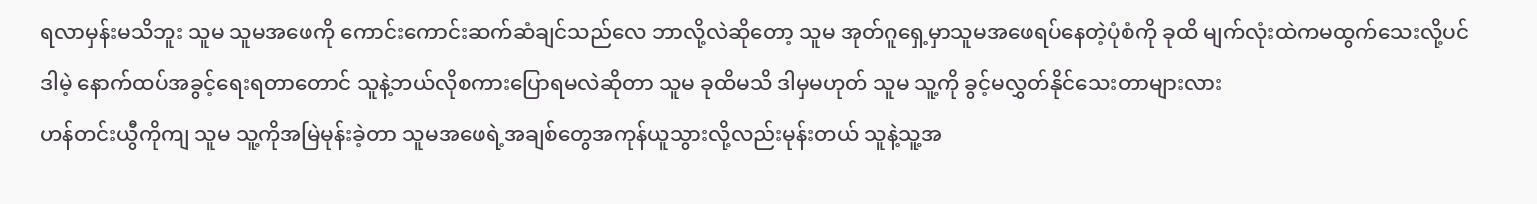ရလာမှန်းမသိဘူး သူမ သူမအဖေကို ကောင်းကောင်းဆက်ဆံချင်သည်လေ ဘာလို့လဲဆိုတော့ သူမ အုတ်ဂူရှေ့မှာသူမအဖေရပ်နေတဲ့ပုံစံကို ခုထိ မျက်လုံးထဲကမထွက်သေးလို့ပင် ဒါမဲ့ နောက်ထပ်အခွင့်ရေးရတာတောင် သူနဲ့ဘယ်လိုစကားပြောရမလဲဆိုတာ သူမ ခုထိမသိ ဒါမှမဟုတ် သူမ သူ့ကို ခွင့်မလွှတ်နိုင်သေးတာများလား
ဟန်တင်းယွီကိုကျ သူမ သူ့ကိုအမြဲမုန်းခဲ့တာ သူမအဖေရဲ့အချစ်တွေအကုန်ယူသွားလို့လည်းမုန်းတယ် သူနဲ့သူ့အ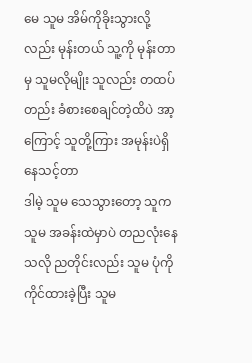မေ သူမ အိမ်ကိုခိုးသွားလို့လည်း မုန်းတယ် သူ့ကို မုန်းတာမှ သူမလိုမျိုး သူလည်း တထပ်တည်း ခံစားစေချင်တဲ့ထိပဲ အာ့ကြောင့် သူတို့ကြား အမုန်းပဲရှိနေသင့်တာ
ဒါမဲ့ သူမ သေသွားတော့ သူက သူမ အခန်းထဲမှာပဲ တညလုံးနေသလို ညတိုင်းလည်း သူမ ပုံကို ကိုင်ထားခဲ့ပြီး သူမ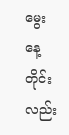မွေးနေ့တိုင်းလည်း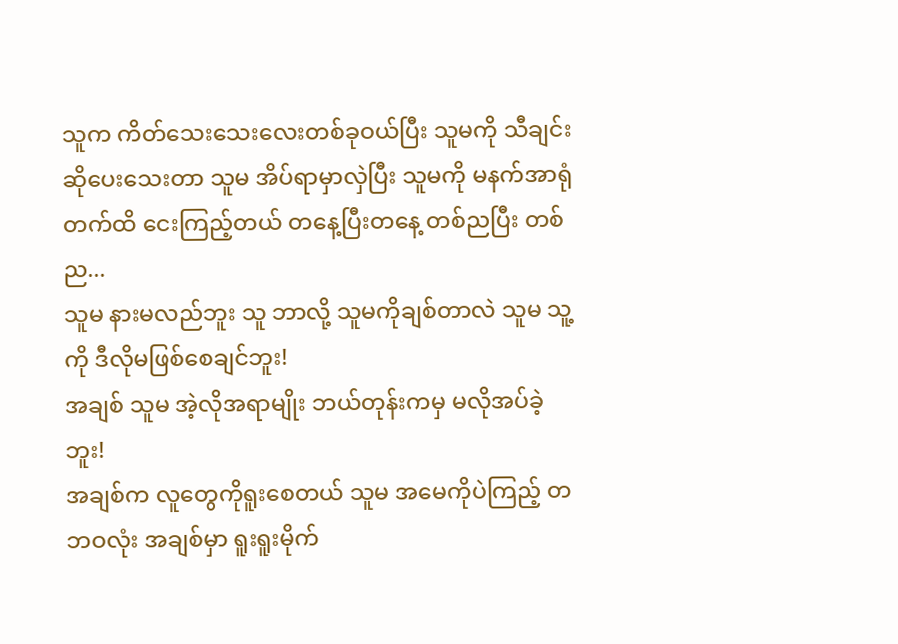သူက ကိတ်သေးသေးလေးတစ်ခုဝယ်ပြီး သူမကို သီချင်းဆိုပေးသေးတာ သူမ အိပ်ရာမှာလှဲပြီး သူမကို မနက်အာရုံတက်ထိ ငေးကြည့်တယ် တနေ့ပြီးတနေ့ တစ်ညပြီး တစ်ည...
သူမ နားမလည်ဘူး သူ ဘာလို့ သူမကိုချစ်တာလဲ သူမ သူ့ကို ဒီလိုမဖြစ်စေချင်ဘူး!
အချစ် သူမ အဲ့လိုအရာမျိုး ဘယ်တုန်းကမှ မလိုအပ်ခဲ့ဘူး!
အချစ်က လူတွေကိုရူးစေတယ် သူမ အမေကိုပဲကြည့် တဘဝလုံး အချစ်မှာ ရူးရူးမိုက်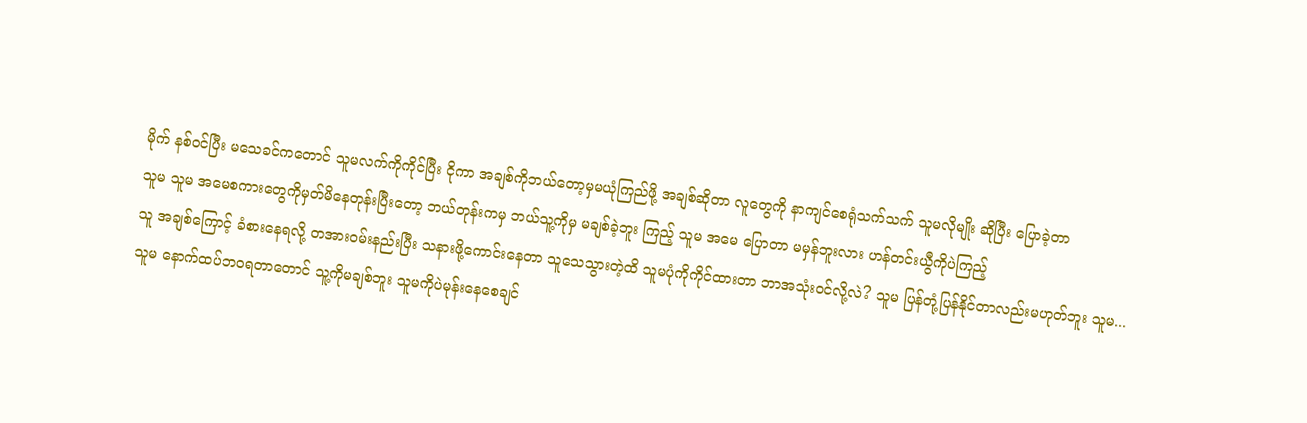မိုက် နစ်ဝင်ပြီး မသေခင်ကတောင် သူမလက်ကိုကိုင်ပြီး ငိုကာ အချစ်ကိုဘယ်တော့မှမယုံကြည်ဖို့ အချစ်ဆိုတာ လူတွေကို နာကျင်စေရုံသက်သက် သူမလိုမျိုး ဆိုပြီး ပြောခဲ့တာ
သူမ သူမ အမေစကားတွေကိုမှတ်မိနေတုန်းပြီးတော့ ဘယ်တုန်းကမှ ဘယ်သူ့ကိုမှ မချစ်ခဲ့ဘူး ကြည့် သူမ အမေ ပြောတာ မမှန်ဘူးလား ဟန်တင်းယွီကိုပဲကြည့်
သူ အချစ်ကြောင့် ခံစားနေရလို့ တအားဝမ်းနည်းပြီး သနားဖို့ကောင်းနေတာ သူသေသွားတဲ့ထိ သူမပုံကိုကိုင်ထားတာ ဘာအသုံးဝင်လို့လဲ? သူမ ပြန်တုံ့ပြန်နိုင်တာလည်းမဟုတ်ဘူး သူမ...
သူမ နောက်ထပ်ဘဝရတာတောင် သူ့ကိုမချစ်ဘူး သူမကိုပဲမုန်းနေစေချင်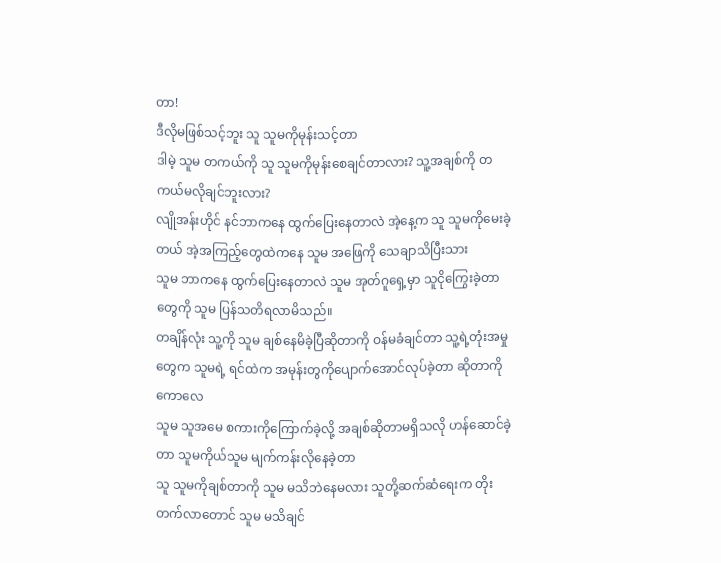တာ!
ဒီလိုမဖြစ်သင့်ဘူး သူ သူမကိုမုန်းသင့်တာ
ဒါမဲ့ သူမ တကယ်ကို သူ သူမကိုမုန်းစေချင်တာလား? သူ့အချစ်ကို တကယ်မလိုချင်ဘူးလား?
လျိုအန်းဟိုင် နင်ဘာကနေ ထွက်ပြေးနေတာလဲ အဲ့နေ့က သူ သူမကိုမေးခဲ့တယ် အဲ့အကြည့်တွေထဲကနေ သူမ အဖြေကို သေချာသိပြီးသား
သူမ ဘာကနေ ထွက်ပြေးနေတာလဲ သူမ အုတ်ဂူရှေ့မှာ သူငိုကြွေးခဲ့တာတွေကို သူမ ပြန်သတိရလာမိသည်။
တချိန်လုံး သူ့ကို သူမ ချစ်နေမိခဲ့ပြီဆိုတာကို ဝန်မခံချင်တာ သူ့ရဲ့တုံးအမှုတွေက သူမရဲ့ ရင်ထဲက အမုန်းတွကိုပျောက်အောင်လုပ်ခဲ့တာ ဆိုတာကိုကောလေ
သူမ သူအမေ စကားကိုကြောက်ခဲ့လို့ အချစ်ဆိုတာမရှိသလို ဟန်ဆောင်ခဲ့တာ သူမကိုယ်သူမ မျက်ကန်းလိုနေခဲ့တာ
သူ သူမကိုချစ်တာကို သူမ မသိဘဲနေမလား သူတို့ဆက်ဆံရေးက တိုးတက်လာတောင် သူမ မသိချင်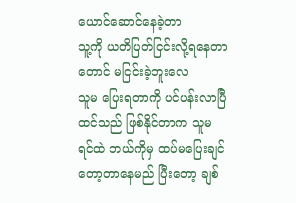ယောင်ဆောင်နေခဲ့တာ
သူ့ကို ယတိပြတ်ငြင်းလို့ရနေတာတောင် မငြင်းခဲ့ဘူးလေ
သူမ ပြေးရတာကို ပင်ပန်းလာပြီထင်သည် ဖြစ်နိုင်တာက သူမ ရင်ထဲ ဘယ်ကိုမှ ထပ်မပြေးချင်တော့တာနေမည် ပြီးတော့ ချစ်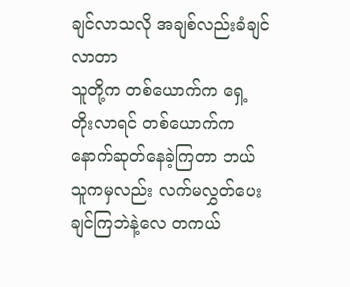ချင်လာသလို အချစ်လည်းခံချင်လာတာ
သူတို့က တစ်ယောက်က ရှေ့တိုးလာရင် တစ်ယောက်က နောက်ဆုတ်နေခဲ့ကြတာ ဘယ်သူကမှလည်း လက်မလွှတ်ပေးချင်ကြဘဲနဲ့လေ တကယ်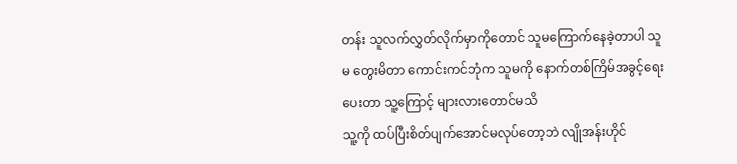တန်း သူလက်လွှတ်လိုက်မှာကိုတောင် သူမကြောက်နေခဲ့တာပါ သူမ တွေးမိတာ ကောင်းကင်ဘုံက သူမကို နောက်တစ်ကြိမ်အခွင့်ရေးပေးတာ သူ့ကြောင့် များလားတောင်မသိ
သူ့ကို ထပ်ပြီးစိတ်ပျက်အောင်မလုပ်တော့ဘဲ လျိုအန်းဟိုင်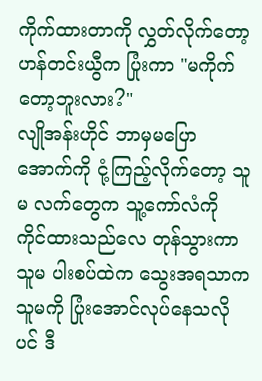ကိုက်ထားတာကို လွှတ်လိုက်တော့ ဟန်တင်းယွီက ပြုံးကာ "မကိုက်တော့ဘူးလား?"
လျိုအန်းဟိုင် ဘာမှမပြော အောက်ကို ငုံ့ကြည့်လိုက်တော့ သူမ လက်တွေက သူ့ကော်လံကို ကိုင်ထားသည်လေ တုန်သွားကာ သူမ ပါးစပ်ထဲက သွေးအရသာက သူမကို ပြုံးအောင်လုပ်နေသလိုပင် ဒီ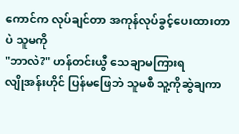ကောင်က လုပ်ချင်တာ အကုန်လုပ်ခွင့်ပေးထားတာပဲ သူမကို
"ဘာလဲ?" ဟန်တင်းယွီ သေချာမကြားရ
လျိုအန်းဟိုင် ပြန်မဖြေဘဲ သူမစီ သူ့ကိုဆွဲချကာ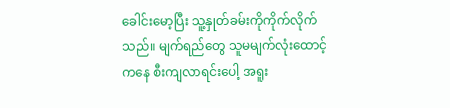ခေါင်းမော့ပြီး သူ့နှုတ်ခမ်းကိုကိုက်လိုက်သည်။ မျက်ရည်တွေ သူမမျက်လုံးထောင့်ကနေ စီးကျလာရင်းပေါ့ အရူး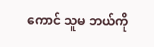ကောင် သူမ ဘယ်ကို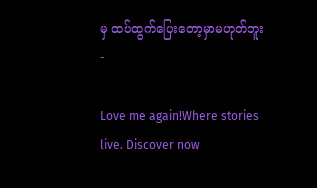မှ ထပ်ထွက်ပြေးတော့မှာမဟုတ်ဘူး
-

Love me again!Where stories live. Discover now